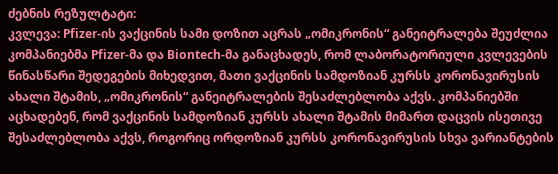ძებნის რეზულტატი:
კვლევა: Pfizer-ის ვაქცინის სამი დოზით აცრას „ომიკრონის“ განეიტრალება შეუძლია
კომპანიებმა Pfizer-მა და Biontech-მა განაცხადეს, რომ ლაბორატორიული კვლევების წინასწარი შედეგების მიხედვით, მათი ვაქცინის სამდოზიან კურსს კორონავირუსის ახალი შტამის, „ომიკრონის“ განეიტრალების შესაძლებლობა აქვს. კომპანიებში აცხადებენ, რომ ვაქცინის სამდოზიან კურსს ახალი შტამის მიმართ დაცვის ისეთივე შესაძლებლობა აქვს, როგორიც ორდოზიან კურსს კორონავირუსის სხვა ვარიანტების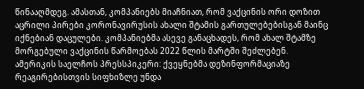წინააღმდეგ. ამასთან, კომპანიებს მიაჩნიათ, რომ ვაქცინის ორი დოზით აცრილი პირები კორონავირუსის ახალი შტამის გართულებებისგან მაინც იქნებიან დაცულები. კომპანიებმა ასევე განაცხადეს, რომ ახალ შტამზე მორგებული ვაქცინის წარმოებას 2022 წლის მარტში შეძლებენ.
ამერიკის საელჩოს პრესსპიკერი: ქვეყნებმა დეზინფორმაციაზე რეაგირებისთვის სიფხიზლე უნდა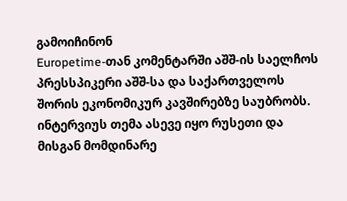გამოიჩინონ
Europetime-თან კომენტარში აშშ-ის საელჩოს პრესსპიკერი აშშ-სა და საქართველოს შორის ეკონომიკურ კავშირებზე საუბრობს. ინტერვიუს თემა ასევე იყო რუსეთი და მისგან მომდინარე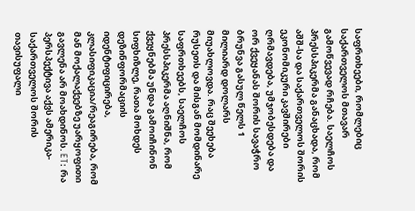საფრთხეები, რომლებიც საქართველოს მთავარ გამოწვევად რჩება. საელჩოს პრესსპიკერმა განაცხადა, რომ აშშ-სა და საქართველოს შორის ეკონომიკური კავშირები ღრმავდება, უმჯობესდება და ორ ქვეყანას შორის სავაჭრო ბრუნვა გასულ წელს 1 მილიარდ დოლარს მიუახლოვდა. რაც შეეხება რუსეთს და მისგან მომდინარე საფრთხეებს, საელჩოს პრესსპიკერმა აღნიშნა, რომ ქვეყნებმა უნდა გამოიჩინონ სიფხიზლე, რათა მოხდეს დეზინფორმაციის იდენტიფიცირება, კლასიფიკაცია/რეაგირება, რომ მან მოქალაქეებზე უარყოფითი გავლენა არ მოახდინოს. ET: რა პერსპექტივა აქვს ამერიკა-საქართველოს შორის თავისუფალი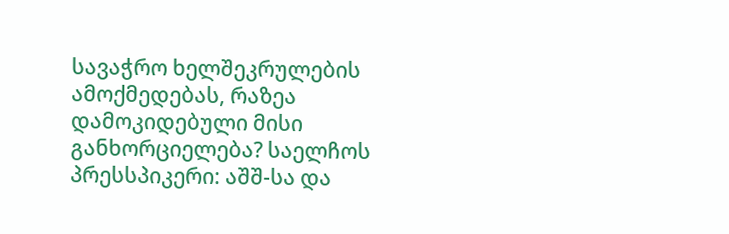სავაჭრო ხელშეკრულების ამოქმედებას, რაზეა დამოკიდებული მისი განხორციელება? საელჩოს პრესსპიკერი: აშშ-სა და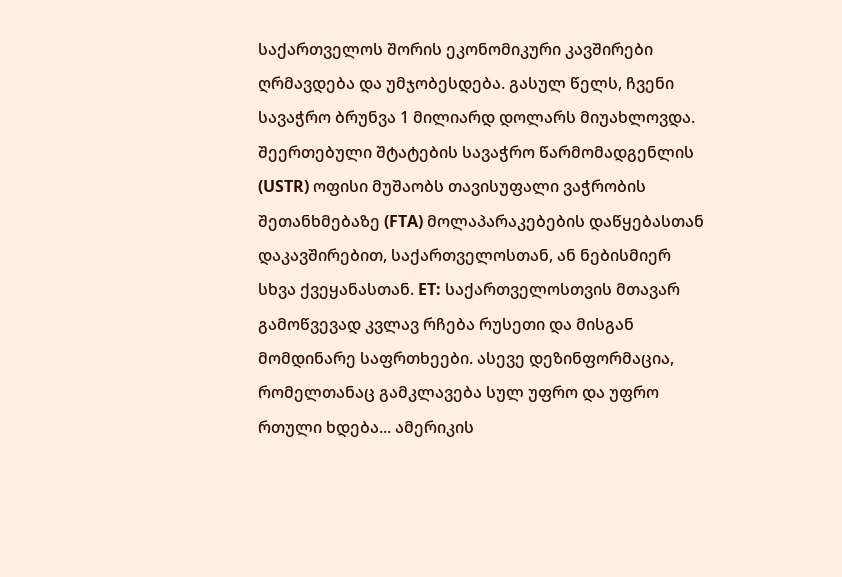საქართველოს შორის ეკონომიკური კავშირები ღრმავდება და უმჯობესდება. გასულ წელს, ჩვენი სავაჭრო ბრუნვა 1 მილიარდ დოლარს მიუახლოვდა. შეერთებული შტატების სავაჭრო წარმომადგენლის (USTR) ოფისი მუშაობს თავისუფალი ვაჭრობის შეთანხმებაზე (FTA) მოლაპარაკებების დაწყებასთან დაკავშირებით, საქართველოსთან, ან ნებისმიერ სხვა ქვეყანასთან. ET: საქართველოსთვის მთავარ გამოწვევად კვლავ რჩება რუსეთი და მისგან მომდინარე საფრთხეები. ასევე დეზინფორმაცია, რომელთანაც გამკლავება სულ უფრო და უფრო რთული ხდება... ამერიკის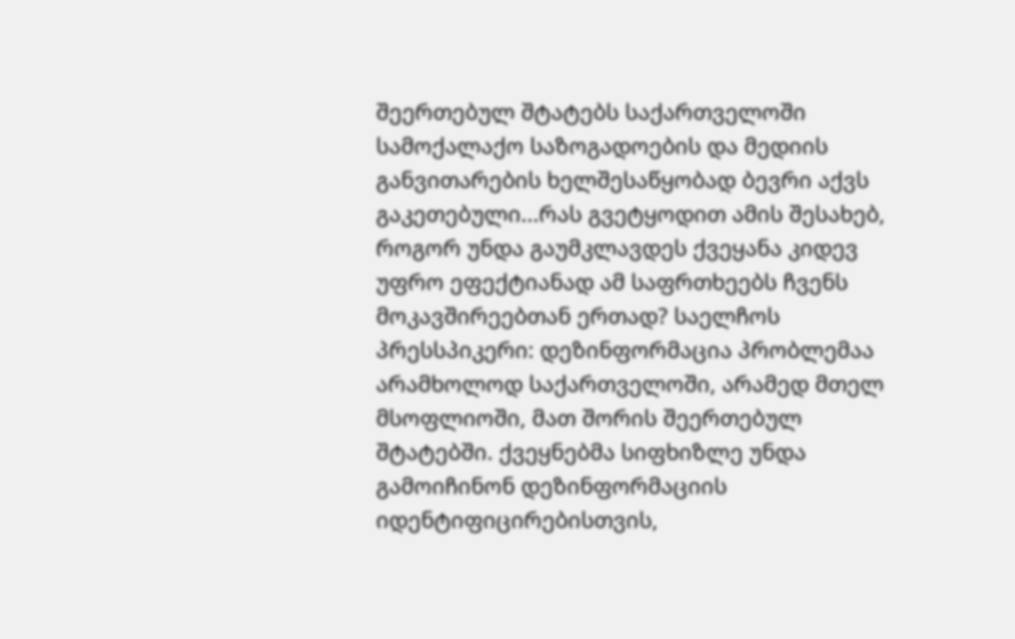შეერთებულ შტატებს საქართველოში სამოქალაქო საზოგადოების და მედიის განვითარების ხელშესაწყობად ბევრი აქვს გაკეთებული...რას გვეტყოდით ამის შესახებ, როგორ უნდა გაუმკლავდეს ქვეყანა კიდევ უფრო ეფექტიანად ამ საფრთხეებს ჩვენს მოკავშირეებთან ერთად? საელჩოს პრესსპიკერი: დეზინფორმაცია პრობლემაა არამხოლოდ საქართველოში, არამედ მთელ მსოფლიოში, მათ შორის შეერთებულ შტატებში. ქვეყნებმა სიფხიზლე უნდა გამოიჩინონ დეზინფორმაციის იდენტიფიცირებისთვის,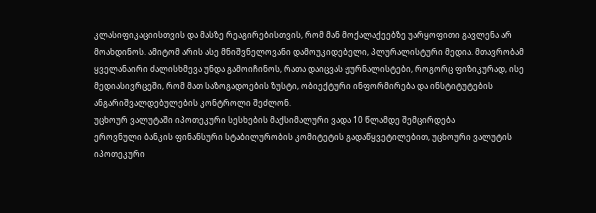კლასიფიკაციისთვის და მასზე რეაგირებისთვის, რომ მან მოქალაქეებზე უარყოფითი გავლენა არ მოახდინოს. ამიტომ არის ასე მნიშვნელოვანი დამოუკიდებელი, პლურალისტური მედია. მთავრობამ ყველანაირი ძალისხმევა უნდა გამოიჩინოს, რათა დაიცვას ჟურნალისტები, როგორც ფიზიკურად, ისე მედიასივრცეში, რომ მათ საზოგადოების ზუსტი, ობიექტური ინფორმირება და ინსტიტუტების ანგარიშვალდებულების კონტროლი შეძლონ.
უცხოურ ვალუტაში იპოთეკური სესხების მაქსიმალური ვადა 10 წლამდე შემცირდება
ეროვნული ბანკის ფინანსური სტაბილურობის კომიტეტის გადაწყვეტილებით, უცხოური ვალუტის იპოთეკური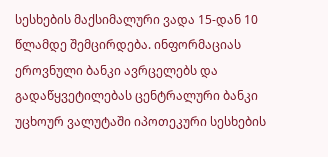სესხების მაქსიმალური ვადა 15-დან 10 წლამდე შემცირდება. ინფორმაციას ეროვნული ბანკი ავრცელებს და გადაწყვეტილებას ცენტრალური ბანკი უცხოურ ვალუტაში იპოთეკური სესხების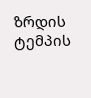ზრდის ტემპის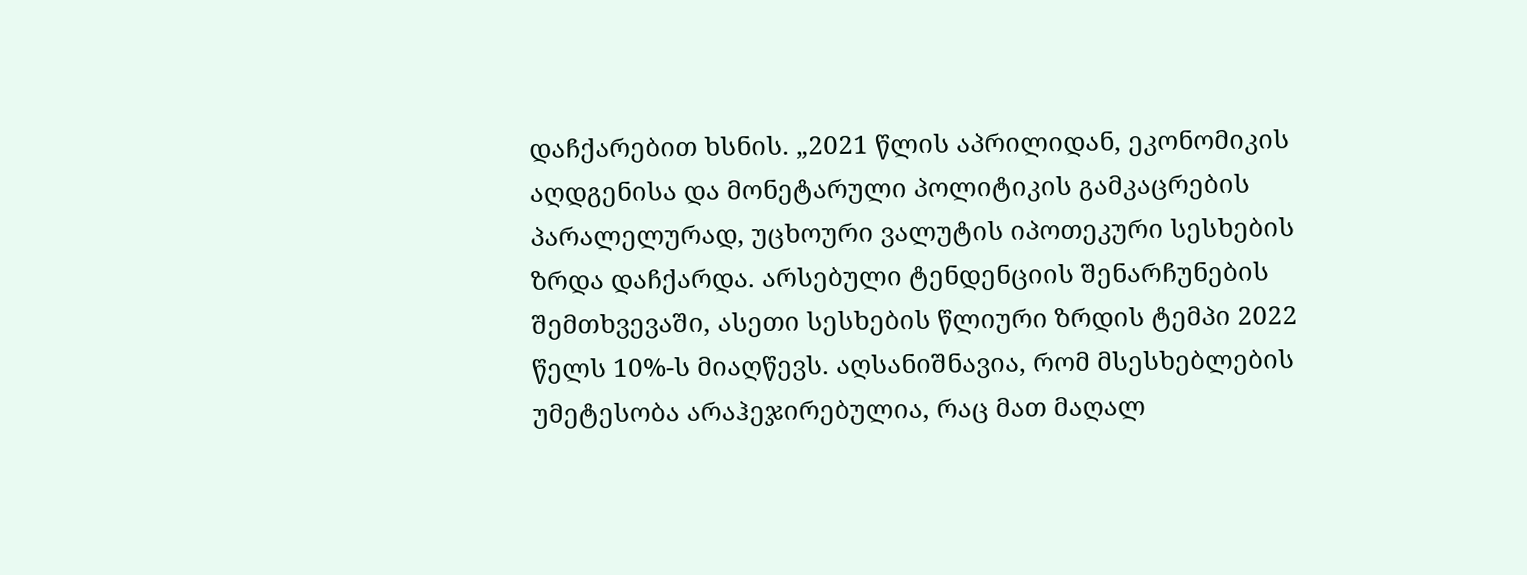დაჩქარებით ხსნის. „2021 წლის აპრილიდან, ეკონომიკის აღდგენისა და მონეტარული პოლიტიკის გამკაცრების პარალელურად, უცხოური ვალუტის იპოთეკური სესხების ზრდა დაჩქარდა. არსებული ტენდენციის შენარჩუნების შემთხვევაში, ასეთი სესხების წლიური ზრდის ტემპი 2022 წელს 10%-ს მიაღწევს. აღსანიშნავია, რომ მსესხებლების უმეტესობა არაჰეჯირებულია, რაც მათ მაღალ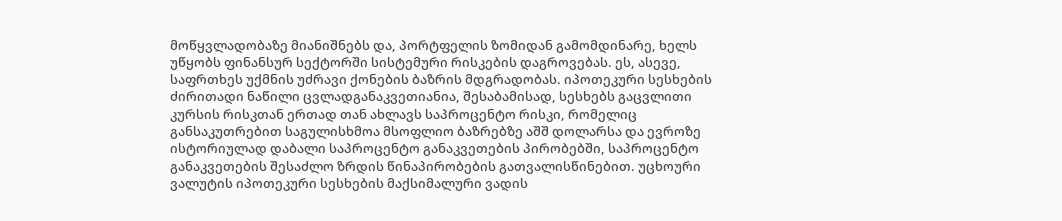მოწყვლადობაზე მიანიშნებს და, პორტფელის ზომიდან გამომდინარე, ხელს უწყობს ფინანსურ სექტორში სისტემური რისკების დაგროვებას. ეს, ასევე, საფრთხეს უქმნის უძრავი ქონების ბაზრის მდგრადობას. იპოთეკური სესხების ძირითადი ნაწილი ცვლადგანაკვეთიანია, შესაბამისად, სესხებს გაცვლითი კურსის რისკთან ერთად თან ახლავს საპროცენტო რისკი, რომელიც განსაკუთრებით საგულისხმოა მსოფლიო ბაზრებზე აშშ დოლარსა და ევროზე ისტორიულად დაბალი საპროცენტო განაკვეთების პირობებში, საპროცენტო განაკვეთების შესაძლო ზრდის წინაპირობების გათვალისწინებით. უცხოური ვალუტის იპოთეკური სესხების მაქსიმალური ვადის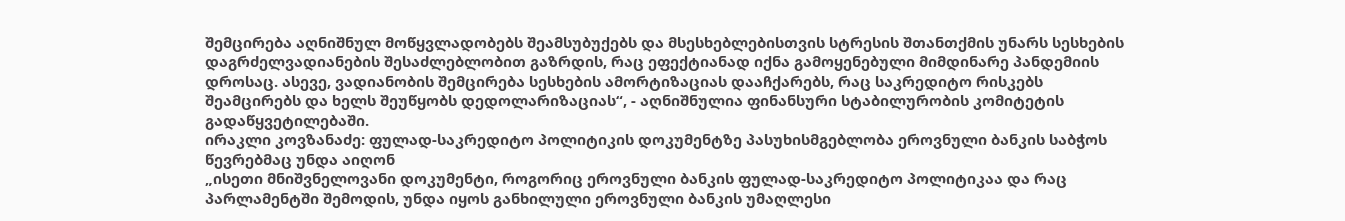შემცირება აღნიშნულ მოწყვლადობებს შეამსუბუქებს და მსესხებლებისთვის სტრესის შთანთქმის უნარს სესხების დაგრძელვადიანების შესაძლებლობით გაზრდის, რაც ეფექტიანად იქნა გამოყენებული მიმდინარე პანდემიის დროსაც. ასევე, ვადიანობის შემცირება სესხების ამორტიზაციას დააჩქარებს, რაც საკრედიტო რისკებს შეამცირებს და ხელს შეუწყობს დედოლარიზაციას“, - აღნიშნულია ფინანსური სტაბილურობის კომიტეტის გადაწყვეტილებაში.
ირაკლი კოვზანაძე: ფულად-საკრედიტო პოლიტიკის დოკუმენტზე პასუხისმგებლობა ეროვნული ბანკის საბჭოს წევრებმაც უნდა აიღონ
„ისეთი მნიშვნელოვანი დოკუმენტი, როგორიც ეროვნული ბანკის ფულად-საკრედიტო პოლიტიკაა და რაც პარლამენტში შემოდის, უნდა იყოს განხილული ეროვნული ბანკის უმაღლესი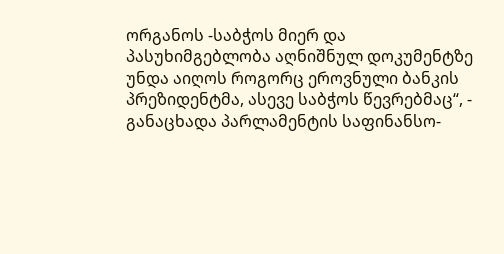ორგანოს -საბჭოს მიერ და პასუხიმგებლობა აღნიშნულ დოკუმენტზე უნდა აიღოს როგორც ეროვნული ბანკის პრეზიდენტმა, ასევე საბჭოს წევრებმაც“, - განაცხადა პარლამენტის საფინანსო-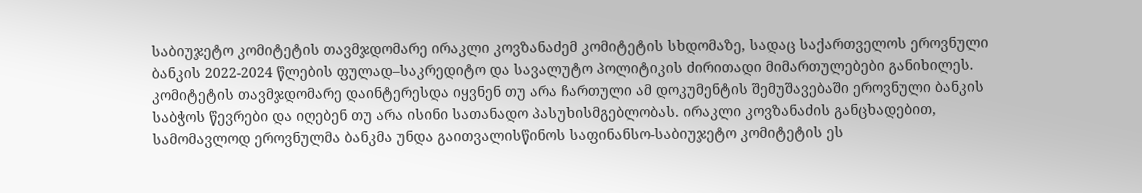საბიუჯეტო კომიტეტის თავმჯდომარე ირაკლი კოვზანაძემ კომიტეტის სხდომაზე, სადაც საქართველოს ეროვნული ბანკის 2022-2024 წლების ფულად–საკრედიტო და სავალუტო პოლიტიკის ძირითადი მიმართულებები განიხილეს. კომიტეტის თავმჯდომარე დაინტერესდა იყვნენ თუ არა ჩართული ამ დოკუმენტის შემუშავებაში ეროვნული ბანკის საბჭოს წევრები და იღებენ თუ არა ისინი სათანადო პასუხისმგებლობას. ირაკლი კოვზანაძის განცხადებით, სამომავლოდ ეროვნულმა ბანკმა უნდა გაითვალისწინოს საფინანსო-საბიუჯეტო კომიტეტის ეს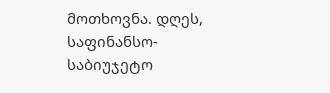მოთხოვნა. დღეს, საფინანსო-საბიუჯეტო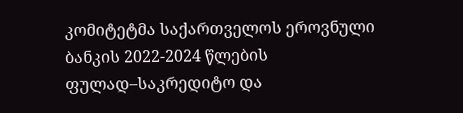კომიტეტმა საქართველოს ეროვნული ბანკის 2022-2024 წლების ფულად–საკრედიტო და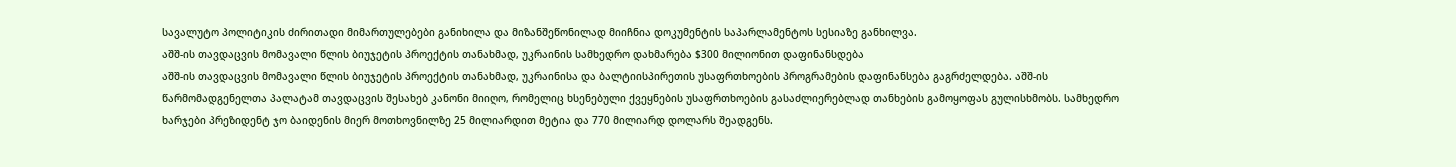სავალუტო პოლიტიკის ძირითადი მიმართულებები განიხილა და მიზანშეწონილად მიიჩნია დოკუმენტის საპარლამენტოს სესიაზე განხილვა.
აშშ-ის თავდაცვის მომავალი წლის ბიუჯეტის პროექტის თანახმად, უკრაინის სამხედრო დახმარება $300 მილიონით დაფინანსდება
აშშ-ის თავდაცვის მომავალი წლის ბიუჯეტის პროექტის თანახმად, უკრაინისა და ბალტიისპირეთის უსაფრთხოების პროგრამების დაფინანსება გაგრძელდება. აშშ-ის წარმომადგენელთა პალატამ თავდაცვის შესახებ კანონი მიიღო, რომელიც ხსენებული ქვეყნების უსაფრთხოების გასაძლიერებლად თანხების გამოყოფას გულისხმობს. სამხედრო ხარჯები პრეზიდენტ ჯო ბაიდენის მიერ მოთხოვნილზე 25 მილიარდით მეტია და 770 მილიარდ დოლარს შეადგენს.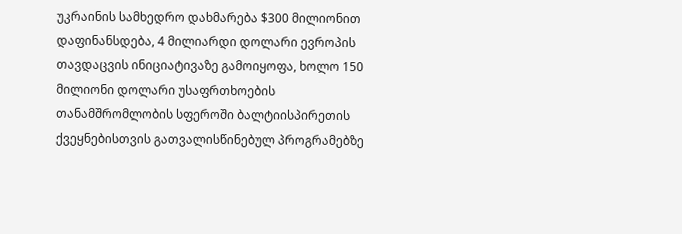უკრაინის სამხედრო დახმარება $300 მილიონით დაფინანსდება, 4 მილიარდი დოლარი ევროპის თავდაცვის ინიციატივაზე გამოიყოფა, ხოლო 150 მილიონი დოლარი უსაფრთხოების თანამშრომლობის სფეროში ბალტიისპირეთის ქვეყნებისთვის გათვალისწინებულ პროგრამებზე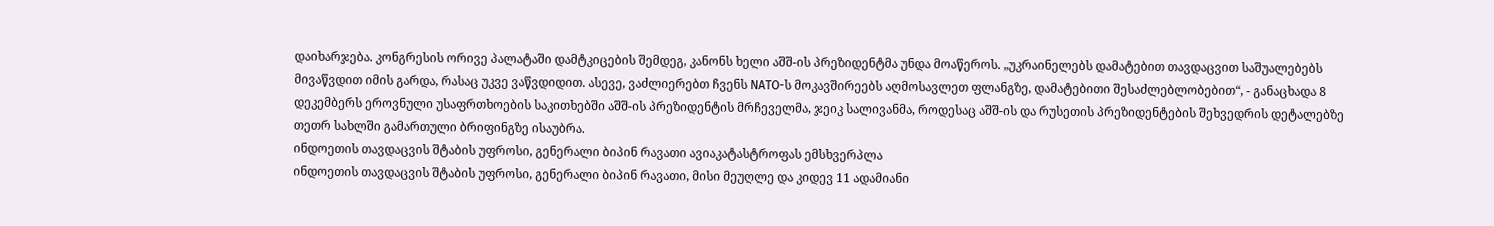დაიხარჯება. კონგრესის ორივე პალატაში დამტკიცების შემდეგ, კანონს ხელი აშშ-ის პრეზიდენტმა უნდა მოაწეროს. „უკრაინელებს დამატებით თავდაცვით საშუალებებს მივაწვდით იმის გარდა, რასაც უკვე ვაწვდიდით. ასევე, ვაძლიერებთ ჩვენს NATO-ს მოკავშირეებს აღმოსავლეთ ფლანგზე, დამატებითი შესაძლებლობებით“, - განაცხადა 8 დეკემბერს ეროვნული უსაფრთხოების საკითხებში აშშ-ის პრეზიდენტის მრჩეველმა, ჯეიკ სალივანმა, როდესაც აშშ-ის და რუსეთის პრეზიდენტების შეხვედრის დეტალებზე თეთრ სახლში გამართული ბრიფინგზე ისაუბრა.
ინდოეთის თავდაცვის შტაბის უფროსი, გენერალი ბიპინ რავათი ავიაკატასტროფას ემსხვერპლა
ინდოეთის თავდაცვის შტაბის უფროსი, გენერალი ბიპინ რავათი, მისი მეუღლე და კიდევ 11 ადამიანი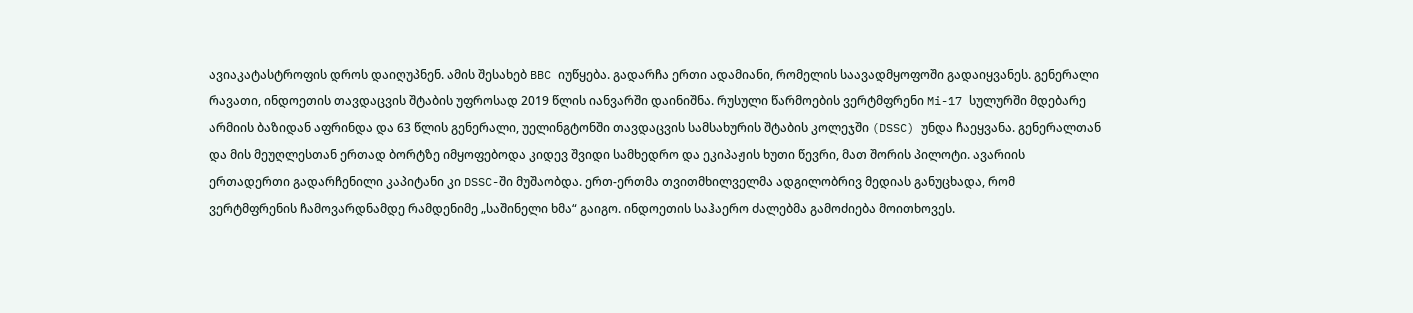ავიაკატასტროფის დროს დაიღუპნენ. ამის შესახებ BBC იუწყება. გადარჩა ერთი ადამიანი, რომელის საავადმყოფოში გადაიყვანეს. გენერალი რავათი, ინდოეთის თავდაცვის შტაბის უფროსად 2019 წლის იანვარში დაინიშნა. რუსული წარმოების ვერტმფრენი Mi-17 სულურში მდებარე არმიის ბაზიდან აფრინდა და 63 წლის გენერალი, უელინგტონში თავდაცვის სამსახურის შტაბის კოლეჯში (DSSC) უნდა ჩაეყვანა. გენერალთან და მის მეუღლესთან ერთად ბორტზე იმყოფებოდა კიდევ შვიდი სამხედრო და ეკიპაჟის ხუთი წევრი, მათ შორის პილოტი. ავარიის ერთადერთი გადარჩენილი კაპიტანი კი DSSC-ში მუშაობდა. ერთ-ერთმა თვითმხილველმა ადგილობრივ მედიას განუცხადა, რომ ვერტმფრენის ჩამოვარდნამდე რამდენიმე „საშინელი ხმა“ გაიგო. ინდოეთის საჰაერო ძალებმა გამოძიება მოითხოვეს.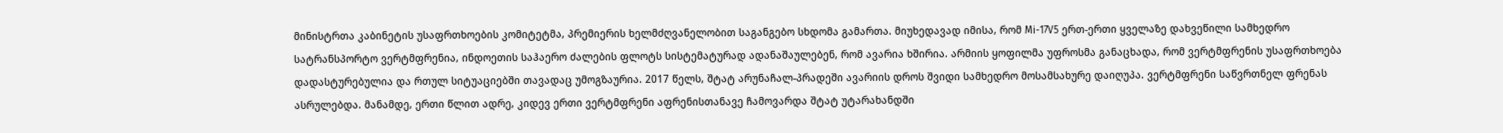მინისტრთა კაბინეტის უსაფრთხოების კომიტეტმა, პრემიერის ხელმძღვანელობით საგანგებო სხდომა გამართა. მიუხედავად იმისა, რომ Mi-17V5 ერთ-ერთი ყველაზე დახვეწილი სამხედრო სატრანსპორტო ვერტმფრენია, ინდოეთის საჰაერო ძალების ფლოტს სისტემატურად ადანაშაულებენ, რომ ავარია ხშირია. არმიის ყოფილმა უფროსმა განაცხადა, რომ ვერტმფრენის უსაფრთხოება დადასტურებულია და რთულ სიტუაციებში თავადაც უმოგზაურია. 2017 წელს, შტატ არუნაჩალ-პრადეში ავარიის დროს შვიდი სამხედრო მოსამსახურე დაიღუპა. ვერტმფრენი საწვრთნელ ფრენას ასრულებდა. მანამდე, ერთი წლით ადრე, კიდევ ერთი ვერტმფრენი აფრენისთანავე ჩამოვარდა შტატ უტარახანდში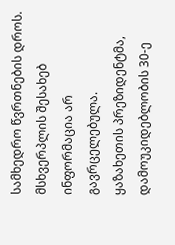სამხედრო წვრთნების დროს. მსხვერპლის შესახებ ინფორმაცია არ გავრცელებულა.
ყაზახეთის პრეზიდენტმა, დამოუკიდებლობის 30-ე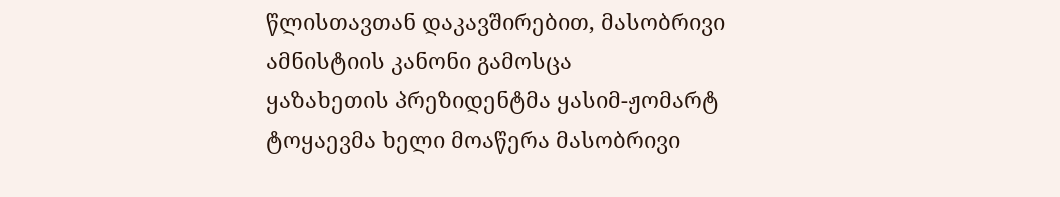წლისთავთან დაკავშირებით, მასობრივი ამნისტიის კანონი გამოსცა
ყაზახეთის პრეზიდენტმა ყასიმ-ჟომარტ ტოყაევმა ხელი მოაწერა მასობრივი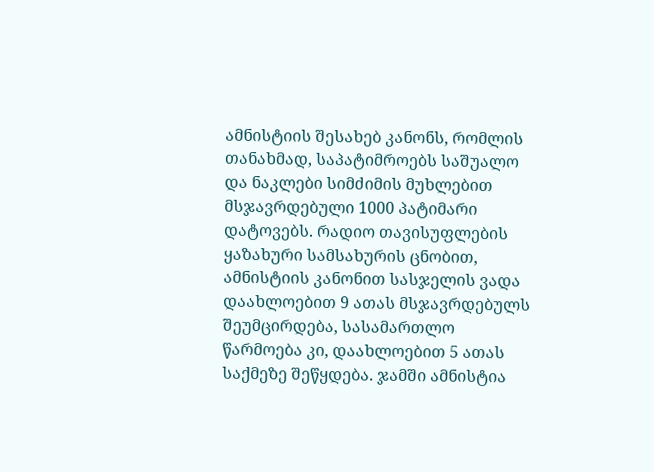ამნისტიის შესახებ კანონს, რომლის თანახმად, საპატიმროებს საშუალო და ნაკლები სიმძიმის მუხლებით მსჯავრდებული 1000 პატიმარი დატოვებს. რადიო თავისუფლების ყაზახური სამსახურის ცნობით, ამნისტიის კანონით სასჯელის ვადა დაახლოებით 9 ათას მსჯავრდებულს შეუმცირდება, სასამართლო წარმოება კი, დაახლოებით 5 ათას საქმეზე შეწყდება. ჯამში ამნისტია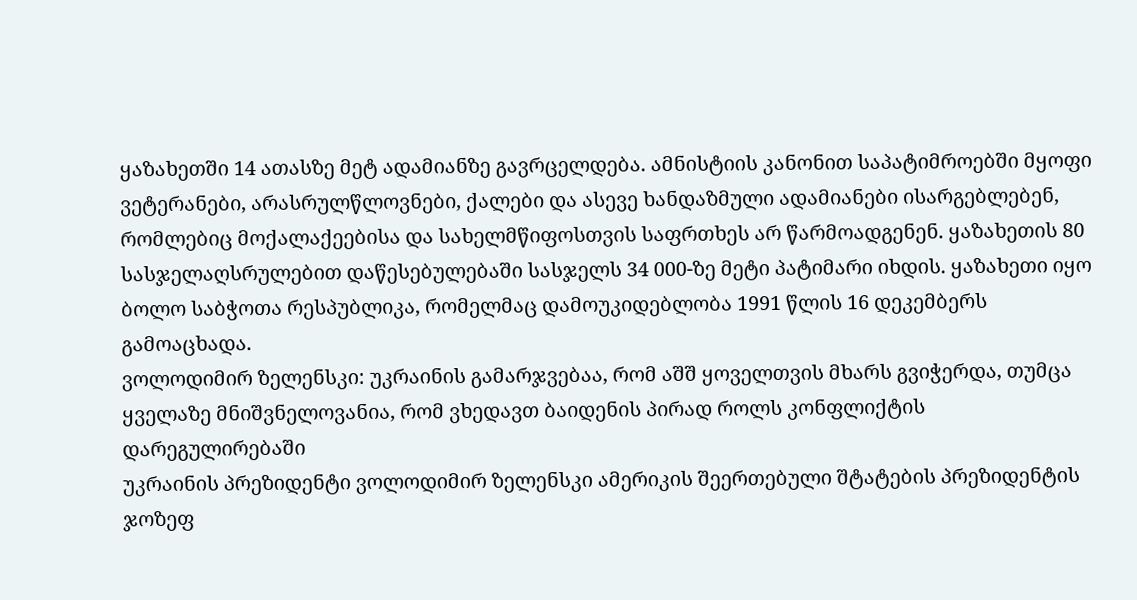ყაზახეთში 14 ათასზე მეტ ადამიანზე გავრცელდება. ამნისტიის კანონით საპატიმროებში მყოფი ვეტერანები, არასრულწლოვნები, ქალები და ასევე ხანდაზმული ადამიანები ისარგებლებენ, რომლებიც მოქალაქეებისა და სახელმწიფოსთვის საფრთხეს არ წარმოადგენენ. ყაზახეთის 80 სასჯელაღსრულებით დაწესებულებაში სასჯელს 34 000-ზე მეტი პატიმარი იხდის. ყაზახეთი იყო ბოლო საბჭოთა რესპუბლიკა, რომელმაც დამოუკიდებლობა 1991 წლის 16 დეკემბერს გამოაცხადა.
ვოლოდიმირ ზელენსკი: უკრაინის გამარჯვებაა, რომ აშშ ყოველთვის მხარს გვიჭერდა, თუმცა ყველაზე მნიშვნელოვანია, რომ ვხედავთ ბაიდენის პირად როლს კონფლიქტის დარეგულირებაში
უკრაინის პრეზიდენტი ვოლოდიმირ ზელენსკი ამერიკის შეერთებული შტატების პრეზიდენტის ჯოზეფ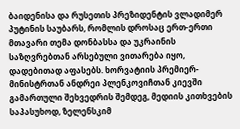ბაიდენისა და რუსეთის პრეზიდენტის ვლადიმერ პუტინის საუბარს, რომლის დროსაც ერთ-ერთი მთავარი თემა დონბასსა და უკრაინის საზღვრებთან არსებული ვითარება იყო, დადებითად აფასებს. ხორვატიის პრემიერ-მინისტრთან ანდრეი პლენკოვიჩთან კიევში გამართული შეხვედრის შემდეგ, მედიის კითხვების საპასუხოდ, ზელენსკიმ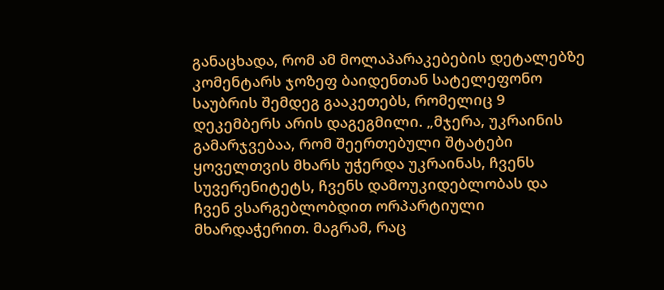განაცხადა, რომ ამ მოლაპარაკებების დეტალებზე კომენტარს ჯოზეფ ბაიდენთან სატელეფონო საუბრის შემდეგ გააკეთებს, რომელიც 9 დეკემბერს არის დაგეგმილი. „მჯერა, უკრაინის გამარჯვებაა, რომ შეერთებული შტატები ყოველთვის მხარს უჭერდა უკრაინას, ჩვენს სუვერენიტეტს, ჩვენს დამოუკიდებლობას და ჩვენ ვსარგებლობდით ორპარტიული მხარდაჭერით. მაგრამ, რაც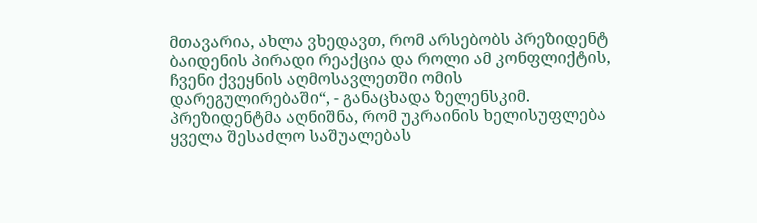მთავარია, ახლა ვხედავთ, რომ არსებობს პრეზიდენტ ბაიდენის პირადი რეაქცია და როლი ამ კონფლიქტის, ჩვენი ქვეყნის აღმოსავლეთში ომის დარეგულირებაში“, - განაცხადა ზელენსკიმ. პრეზიდენტმა აღნიშნა, რომ უკრაინის ხელისუფლება ყველა შესაძლო საშუალებას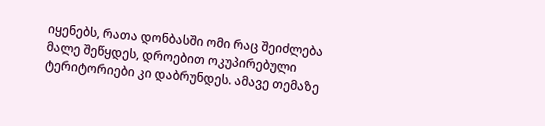იყენებს, რათა დონბასში ომი რაც შეიძლება მალე შეწყდეს, დროებით ოკუპირებული ტერიტორიები კი დაბრუნდეს. ამავე თემაზე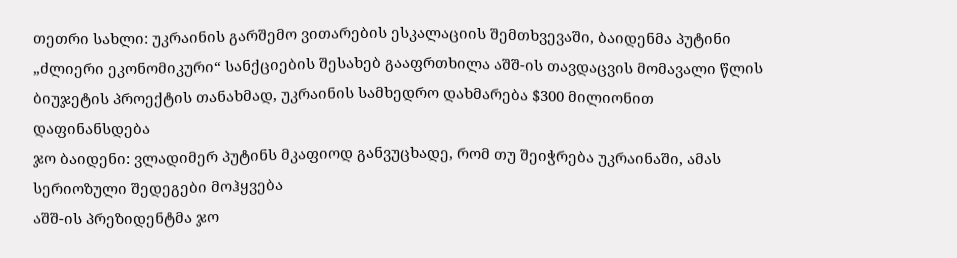თეთრი სახლი: უკრაინის გარშემო ვითარების ესკალაციის შემთხვევაში, ბაიდენმა პუტინი „ძლიერი ეკონომიკური“ სანქციების შესახებ გააფრთხილა აშშ-ის თავდაცვის მომავალი წლის ბიუჯეტის პროექტის თანახმად, უკრაინის სამხედრო დახმარება $300 მილიონით დაფინანსდება
ჯო ბაიდენი: ვლადიმერ პუტინს მკაფიოდ განვუცხადე, რომ თუ შეიჭრება უკრაინაში, ამას სერიოზული შედეგები მოჰყვება
აშშ-ის პრეზიდენტმა ჯო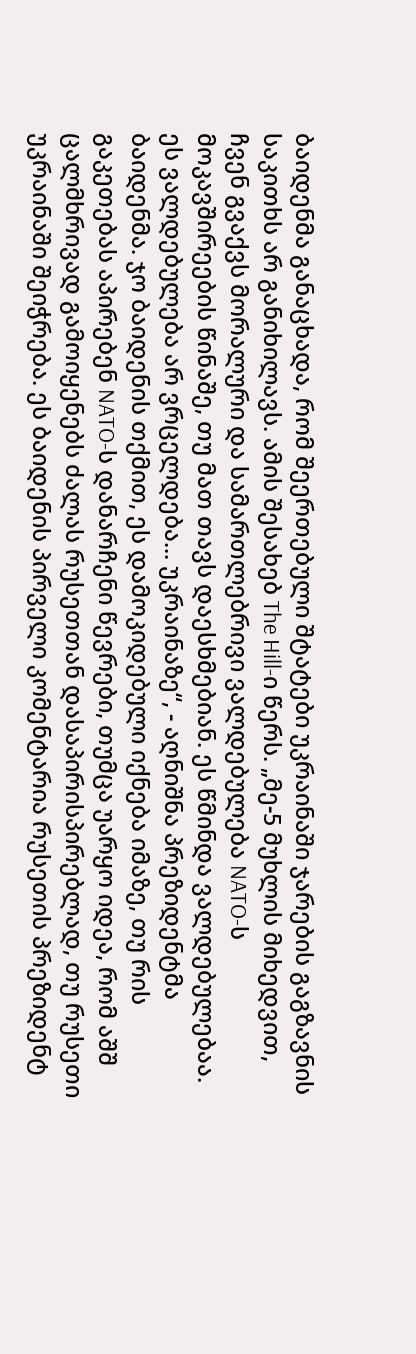ბაიდენმა განაცხადა, რომ შეერთებული შტატები უკრაინაში ჯარების გაგზავნის საკითხს არ განიხილავს. ამის შესახებ The Hill-ი წერს. „მე-5 მუხლის მიხედვით, ჩვენ გვაქვს მორალური და სამართლებრივი ვალდებულება NATO-ს მოკავშირეების წინაშე, თუ მათ თავს დაესხმებიან. ეს წმინდა ვალდებულებაა. ეს ვალდებულება არ ვრცელდება... უკრაინაზე“, - აღნიშნა პრეზიდენტმა ბაიდენმა. ჯო ბაიდენის თქმით, ეს დამოკიდებული იქნება იმაზე, თუ რის გაკეთებას აპირებენ NATO-ს დანარჩენი წევრები, თუმცა უარყო იდეა, რომ აშშ ცალმხრივად გამოიყენებს ძალას რუსეთთან დასაპირისპირებლად, თუ რუსეთი უკრაინაში შეიჭრება. ეს ბაიდენის პირველი კომენტარია რუსეთის პრეზიდენტ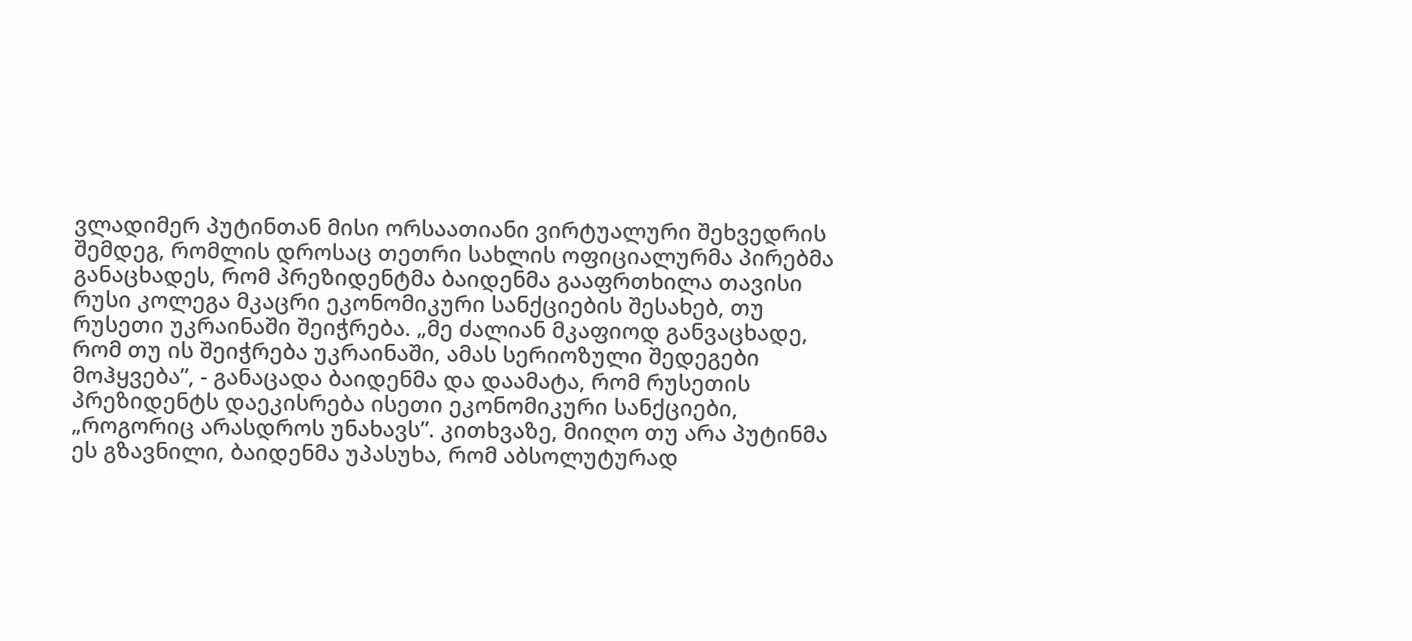ვლადიმერ პუტინთან მისი ორსაათიანი ვირტუალური შეხვედრის შემდეგ, რომლის დროსაც თეთრი სახლის ოფიციალურმა პირებმა განაცხადეს, რომ პრეზიდენტმა ბაიდენმა გააფრთხილა თავისი რუსი კოლეგა მკაცრი ეკონომიკური სანქციების შესახებ, თუ რუსეთი უკრაინაში შეიჭრება. „მე ძალიან მკაფიოდ განვაცხადე, რომ თუ ის შეიჭრება უკრაინაში, ამას სერიოზული შედეგები მოჰყვება”, - განაცადა ბაიდენმა და დაამატა, რომ რუსეთის პრეზიდენტს დაეკისრება ისეთი ეკონომიკური სანქციები, „როგორიც არასდროს უნახავს”. კითხვაზე, მიიღო თუ არა პუტინმა ეს გზავნილი, ბაიდენმა უპასუხა, რომ აბსოლუტურად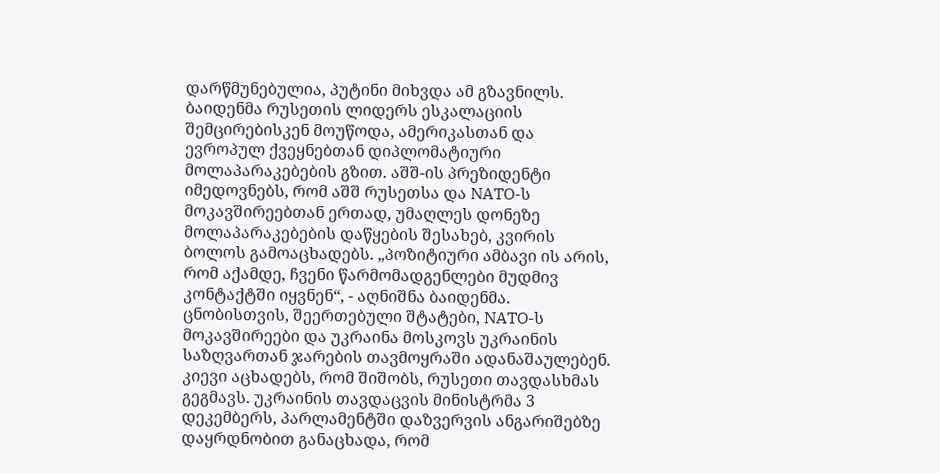დარწმუნებულია, პუტინი მიხვდა ამ გზავნილს. ბაიდენმა რუსეთის ლიდერს ესკალაციის შემცირებისკენ მოუწოდა, ამერიკასთან და ევროპულ ქვეყნებთან დიპლომატიური მოლაპარაკებების გზით. აშშ-ის პრეზიდენტი იმედოვნებს, რომ აშშ რუსეთსა და NATO-ს მოკავშირეებთან ერთად, უმაღლეს დონეზე მოლაპარაკებების დაწყების შესახებ, კვირის ბოლოს გამოაცხადებს. „პოზიტიური ამბავი ის არის, რომ აქამდე, ჩვენი წარმომადგენლები მუდმივ კონტაქტში იყვნენ“, - აღნიშნა ბაიდენმა. ცნობისთვის, შეერთებული შტატები, NATO-ს მოკავშირეები და უკრაინა მოსკოვს უკრაინის საზღვართან ჯარების თავმოყრაში ადანაშაულებენ. კიევი აცხადებს, რომ შიშობს, რუსეთი თავდასხმას გეგმავს. უკრაინის თავდაცვის მინისტრმა 3 დეკემბერს, პარლამენტში დაზვერვის ანგარიშებზე დაყრდნობით განაცხადა, რომ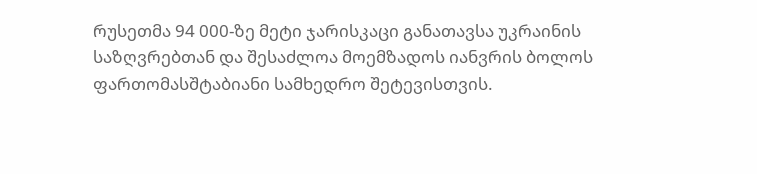რუსეთმა 94 000-ზე მეტი ჯარისკაცი განათავსა უკრაინის საზღვრებთან და შესაძლოა მოემზადოს იანვრის ბოლოს ფართომასშტაბიანი სამხედრო შეტევისთვის.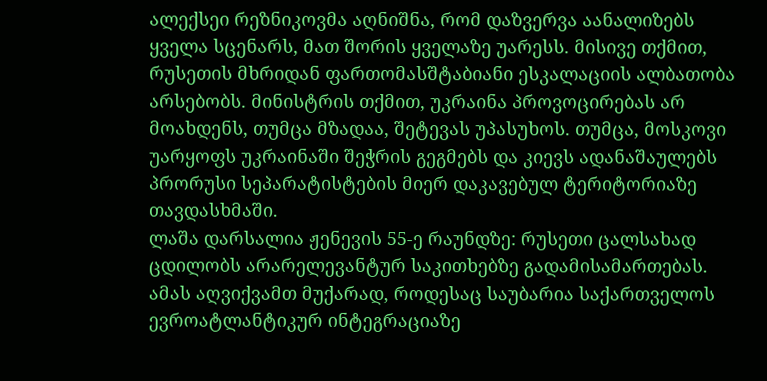ალექსეი რეზნიკოვმა აღნიშნა, რომ დაზვერვა აანალიზებს ყველა სცენარს, მათ შორის ყველაზე უარესს. მისივე თქმით, რუსეთის მხრიდან ფართომასშტაბიანი ესკალაციის ალბათობა არსებობს. მინისტრის თქმით, უკრაინა პროვოცირებას არ მოახდენს, თუმცა მზადაა, შეტევას უპასუხოს. თუმცა, მოსკოვი უარყოფს უკრაინაში შეჭრის გეგმებს და კიევს ადანაშაულებს პრორუსი სეპარატისტების მიერ დაკავებულ ტერიტორიაზე თავდასხმაში.
ლაშა დარსალია ჟენევის 55-ე რაუნდზე: რუსეთი ცალსახად ცდილობს არარელევანტურ საკითხებზე გადამისამართებას. ამას აღვიქვამთ მუქარად, როდესაც საუბარია საქართველოს ევროატლანტიკურ ინტეგრაციაზე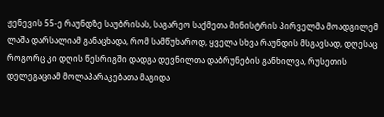ჟენევის 55-ე რაუნდზე საუბრისას, საგარეო საქმეთა მინისტრის პირველმა მოადგილემ ლაშა დარსალიამ განაცხადა, რომ სამწუხაროდ, ყველა სხვა რაუნდის მსგავსად, დღესაც როგორც კი დღის წესრიგში დადგა დევნილთა დაბრუნების განხილვა, რუსეთის დელეგაციამ მოლაპარაკებათა მაგიდა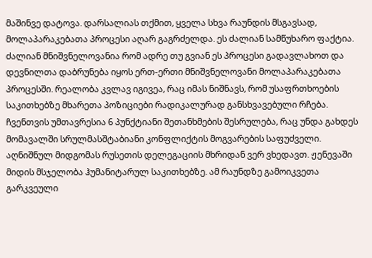მაშინვე დატოვა. დარსალიას თქმით, ყველა სხვა რაუნდის მსგავსად, მოლაპარაკებათა პროცესი აღარ გაგრძელდა. ეს ძალიან სამწუხარო ფაქტია. ძალიან მნიშვნელოვანია რომ ადრე თუ გვიან ეს პროცესი გადავლახოთ და დევნილთა დაბრუნება იყოს ერთ-ერთი მნიშვნელოვანი მოლაპარაკებათა პროცესში. რეალობა კვლავ იგივეა, რაც იმას ნიშნავს, რომ უსაფრთხოების საკითხებზე მხარეთა პოზიციები რადიკალურად განსხვავებული რჩება. ჩვენთვის უმთავრესია 6 პუნქტიანი შეთანხმების შესრულება, რაც უნდა გახდეს მომავალში სრულმასშტაბიანი კონფლიქტის მოგვარების საფუძველი. აღნიშნულ მიდგომას რუსეთის დელეგაციის მხრიდან ვერ ვხედავთ. ჟენევაში მიდის მსჯელობა ჰუმანიტარულ საკითხებზე. ამ რაუნდზე გამოიკვეთა გარკვეული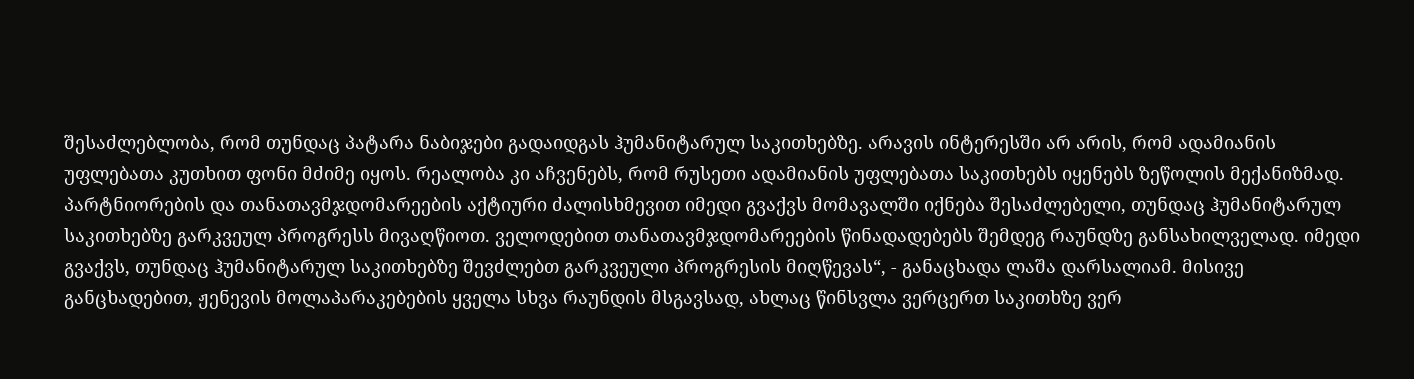შესაძლებლობა, რომ თუნდაც პატარა ნაბიჯები გადაიდგას ჰუმანიტარულ საკითხებზე. არავის ინტერესში არ არის, რომ ადამიანის უფლებათა კუთხით ფონი მძიმე იყოს. რეალობა კი აჩვენებს, რომ რუსეთი ადამიანის უფლებათა საკითხებს იყენებს ზეწოლის მექანიზმად. პარტნიორების და თანათავმჯდომარეების აქტიური ძალისხმევით იმედი გვაქვს მომავალში იქნება შესაძლებელი, თუნდაც ჰუმანიტარულ საკითხებზე გარკვეულ პროგრესს მივაღწიოთ. ველოდებით თანათავმჯდომარეების წინადადებებს შემდეგ რაუნდზე განსახილველად. იმედი გვაქვს, თუნდაც ჰუმანიტარულ საკითხებზე შევძლებთ გარკვეული პროგრესის მიღწევას“, - განაცხადა ლაშა დარსალიამ. მისივე განცხადებით, ჟენევის მოლაპარაკებების ყველა სხვა რაუნდის მსგავსად, ახლაც წინსვლა ვერცერთ საკითხზე ვერ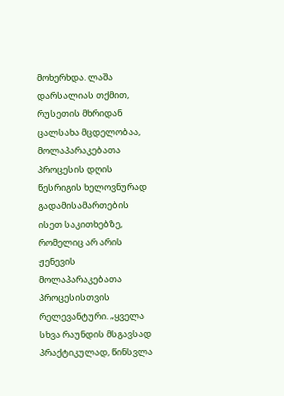მოხერხდა. ლაშა დარსალიას თქმით, რუსეთის მხრიდან ცალსახა მცდელობაა, მოლაპარაკებათა პროცესის დღის წესრიგის ხელოვნურად გადამისამართების ისეთ საკითხებზე, რომელიც არ არის ჟენევის მოლაპარაკებათა პროცესისთვის რელევანტური. „ყველა სხვა რაუნდის მსგავსად პრაქტიკულად, წინსვლა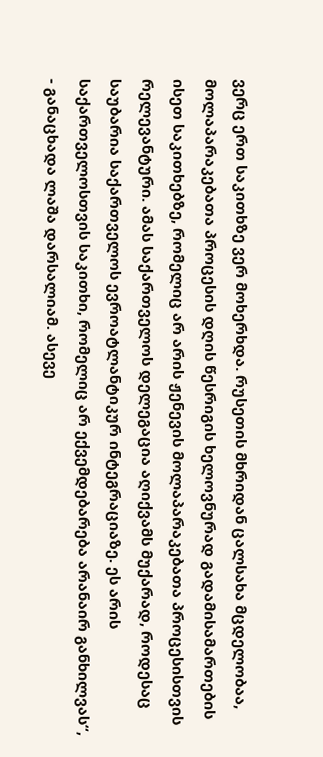ვერც ერთ საკითხზე ვერ მოხერხდა. რუსეთის მხრიდან ცალსახა მცდელობაა, მოლაპარაკებათა პროცესის დღის წესრიგის ხელოვნურად გადამისამართების ისეთ საკითხებზე, რომელიც არ არის ჟენევის მოლაპარაკებათა პროცესისთვის რელევანტური. ამას საქართველოს დელეგაცია აღიქვამს მუქარად, როდესაც საუბარია საქართველოს ევროატლანტიკურ ინტეგრაციაზე. ეს არის საქართველოსთვის საკითხი, რომელიც არ ექვემდებარება არანაირ განხილვას“, - განაცხადა ლაშა დარსალიამ. ასევე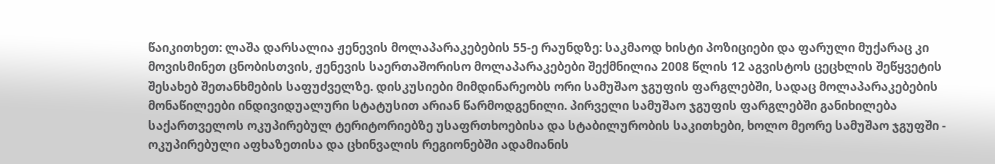წაიკითხეთ: ლაშა დარსალია ჟენევის მოლაპარაკებების 55-ე რაუნდზე: საკმაოდ ხისტი პოზიციები და ფარული მუქარაც კი მოვისმინეთ ცნობისთვის, ჟენევის საერთაშორისო მოლაპარაკებები შექმნილია 2008 წლის 12 აგვისტოს ცეცხლის შეწყვეტის შესახებ შეთანხმების საფუძველზე. დისკუსიები მიმდინარეობს ორი სამუშაო ჯგუფის ფარგლებში, სადაც მოლაპარაკებების მონაწილეები ინდივიდუალური სტატუსით არიან წარმოდგენილი. პირველი სამუშაო ჯგუფის ფარგლებში განიხილება საქართველოს ოკუპირებულ ტერიტორიებზე უსაფრთხოებისა და სტაბილურობის საკითხები, ხოლო მეორე სამუშაო ჯგუფში - ოკუპირებული აფხაზეთისა და ცხინვალის რეგიონებში ადამიანის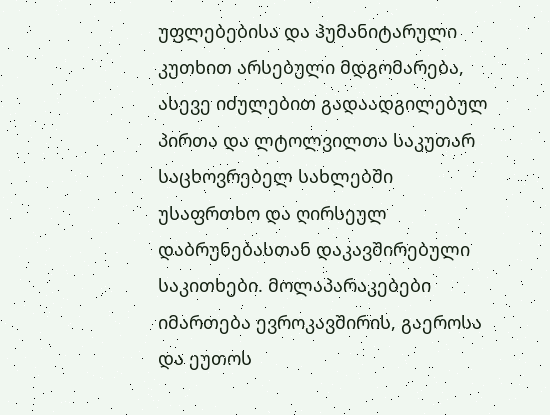უფლებებისა და ჰუმანიტარული კუთხით არსებული მდგომარება, ასევე იძულებით გადაადგილებულ პირთა და ლტოლვილთა საკუთარ საცხოვრებელ სახლებში უსაფრთხო და ღირსეულ დაბრუნებასთან დაკავშირებული საკითხები. მოლაპარაკებები იმართება ევროკავშირის, გაეროსა და ეუთოს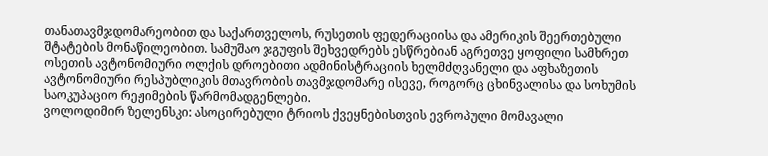თანათავმჯდომარეობით და საქართველოს, რუსეთის ფედერაციისა და ამერიკის შეერთებული შტატების მონაწილეობით. სამუშაო ჯგუფის შეხვედრებს ესწრებიან აგრეთვე ყოფილი სამხრეთ ოსეთის ავტონომიური ოლქის დროებითი ადმინისტრაციის ხელმძღვანელი და აფხაზეთის ავტონომიური რესპუბლიკის მთავრობის თავმჯდომარე ისევე, როგორც ცხინვალისა და სოხუმის საოკუპაციო რეჟიმების წარმომადგენლები.
ვოლოდიმირ ზელენსკი: ასოცირებული ტრიოს ქვეყნებისთვის ევროპული მომავალი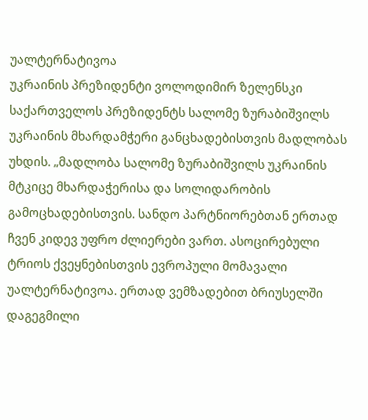უალტერნატივოა
უკრაინის პრეზიდენტი ვოლოდიმირ ზელენსკი საქართველოს პრეზიდენტს სალომე ზურაბიშვილს უკრაინის მხარდამჭერი განცხადებისთვის მადლობას უხდის. „მადლობა სალომე ზურაბიშვილს უკრაინის მტკიცე მხარდაჭერისა და სოლიდარობის გამოცხადებისთვის. სანდო პარტნიორებთან ერთად ჩვენ კიდევ უფრო ძლიერები ვართ. ასოცირებული ტრიოს ქვეყნებისთვის ევროპული მომავალი უალტერნატივოა. ერთად ვემზადებით ბრიუსელში დაგეგმილი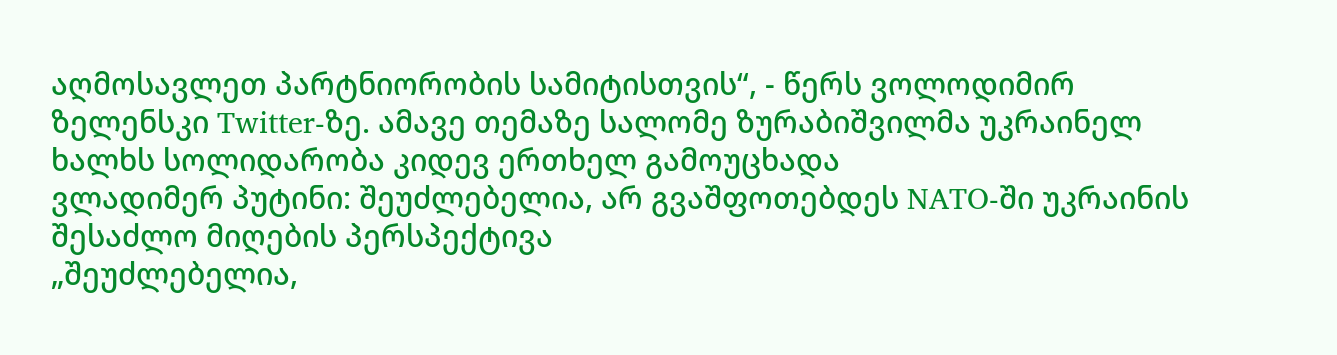აღმოსავლეთ პარტნიორობის სამიტისთვის“, - წერს ვოლოდიმირ ზელენსკი Twitter-ზე. ამავე თემაზე სალომე ზურაბიშვილმა უკრაინელ ხალხს სოლიდარობა კიდევ ერთხელ გამოუცხადა
ვლადიმერ პუტინი: შეუძლებელია, არ გვაშფოთებდეს NATO-ში უკრაინის შესაძლო მიღების პერსპექტივა
„შეუძლებელია,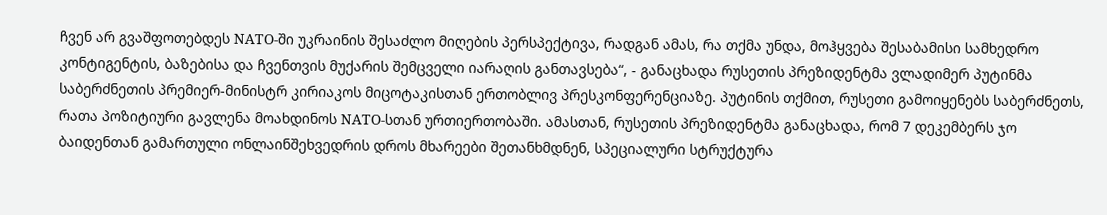ჩვენ არ გვაშფოთებდეს NATO-ში უკრაინის შესაძლო მიღების პერსპექტივა, რადგან ამას, რა თქმა უნდა, მოჰყვება შესაბამისი სამხედრო კონტიგენტის, ბაზებისა და ჩვენთვის მუქარის შემცველი იარაღის განთავსება“, - განაცხადა რუსეთის პრეზიდენტმა ვლადიმერ პუტინმა საბერძნეთის პრემიერ-მინისტრ კირიაკოს მიცოტაკისთან ერთობლივ პრესკონფერენციაზე. პუტინის თქმით, რუსეთი გამოიყენებს საბერძნეთს, რათა პოზიტიური გავლენა მოახდინოს NATO-სთან ურთიერთობაში. ამასთან, რუსეთის პრეზიდენტმა განაცხადა, რომ 7 დეკემბერს ჯო ბაიდენთან გამართული ონლაინშეხვედრის დროს მხარეები შეთანხმდნენ, სპეციალური სტრუქტურა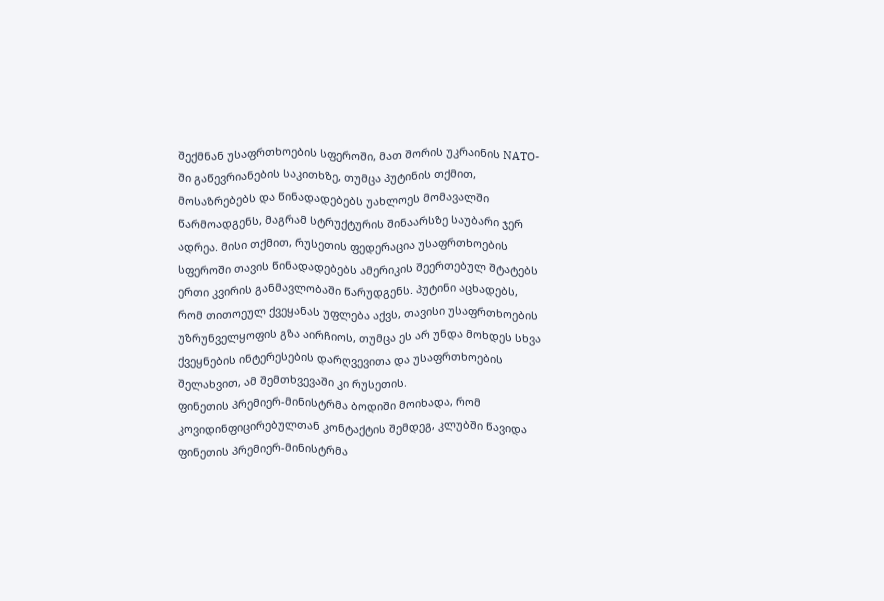შექმნან უსაფრთხოების სფეროში, მათ შორის უკრაინის NATO-ში გაწევრიანების საკითხზე, თუმცა პუტინის თქმით, მოსაზრებებს და წინადადებებს უახლოეს მომავალში წარმოადგენს, მაგრამ სტრუქტურის შინაარსზე საუბარი ჯერ ადრეა. მისი თქმით, რუსეთის ფედერაცია უსაფრთხოების სფეროში თავის წინადადებებს ამერიკის შეერთებულ შტატებს ერთი კვირის განმავლობაში წარუდგენს. პუტინი აცხადებს, რომ თითოეულ ქვეყანას უფლება აქვს, თავისი უსაფრთხოების უზრუნველყოფის გზა აირჩიოს, თუმცა ეს არ უნდა მოხდეს სხვა ქვეყნების ინტერესების დარღვევითა და უსაფრთხოების შელახვით, ამ შემთხვევაში კი რუსეთის.
ფინეთის პრემიერ-მინისტრმა ბოდიში მოიხადა, რომ კოვიდინფიცირებულთან კონტაქტის შემდეგ, კლუბში წავიდა
ფინეთის პრემიერ-მინისტრმა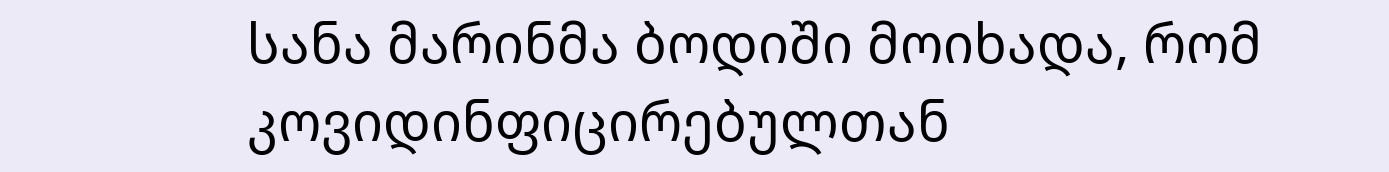სანა მარინმა ბოდიში მოიხადა, რომ კოვიდინფიცირებულთან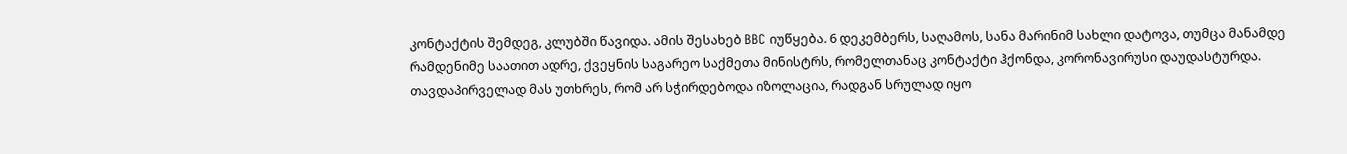კონტაქტის შემდეგ, კლუბში წავიდა. ამის შესახებ BBC იუწყება. 6 დეკემბერს, საღამოს, სანა მარინიმ სახლი დატოვა, თუმცა მანამდე რამდენიმე საათით ადრე, ქვეყნის საგარეო საქმეთა მინისტრს, რომელთანაც კონტაქტი ჰქონდა, კორონავირუსი დაუდასტურდა. თავდაპირველად მას უთხრეს, რომ არ სჭირდებოდა იზოლაცია, რადგან სრულად იყო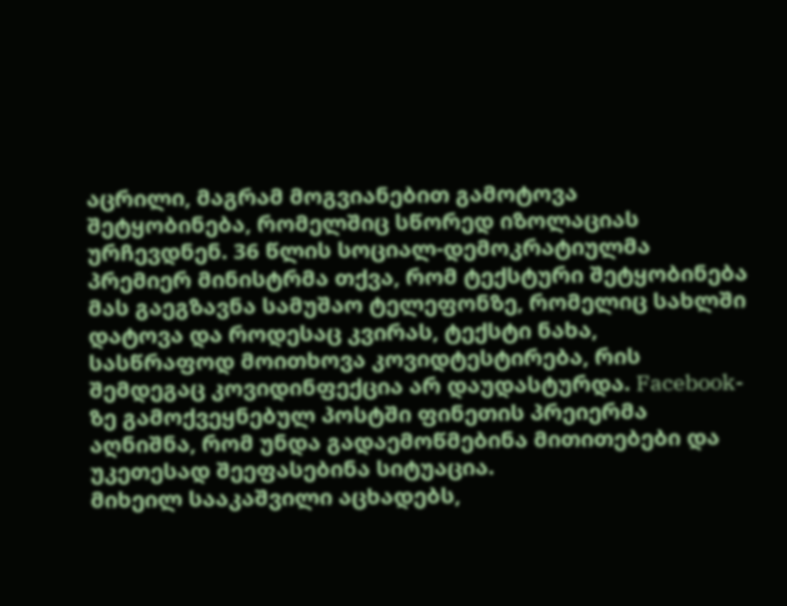აცრილი, მაგრამ მოგვიანებით გამოტოვა შეტყობინება, რომელშიც სწორედ იზოლაციას ურჩევდნენ. 36 წლის სოციალ-დემოკრატიულმა პრემიერ მინისტრმა თქვა, რომ ტექსტური შეტყობინება მას გაეგზავნა სამუშაო ტელეფონზე, რომელიც სახლში დატოვა და როდესაც კვირას, ტექსტი ნახა, სასწრაფოდ მოითხოვა კოვიდტესტირება, რის შემდეგაც კოვიდინფექცია არ დაუდასტურდა. Facebook-ზე გამოქვეყნებულ პოსტში ფინეთის პრეიერმა აღნიშნა, რომ უნდა გადაემოწმებინა მითითებები და უკეთესად შეეფასებინა სიტუაცია.
მიხეილ სააკაშვილი აცხადებს,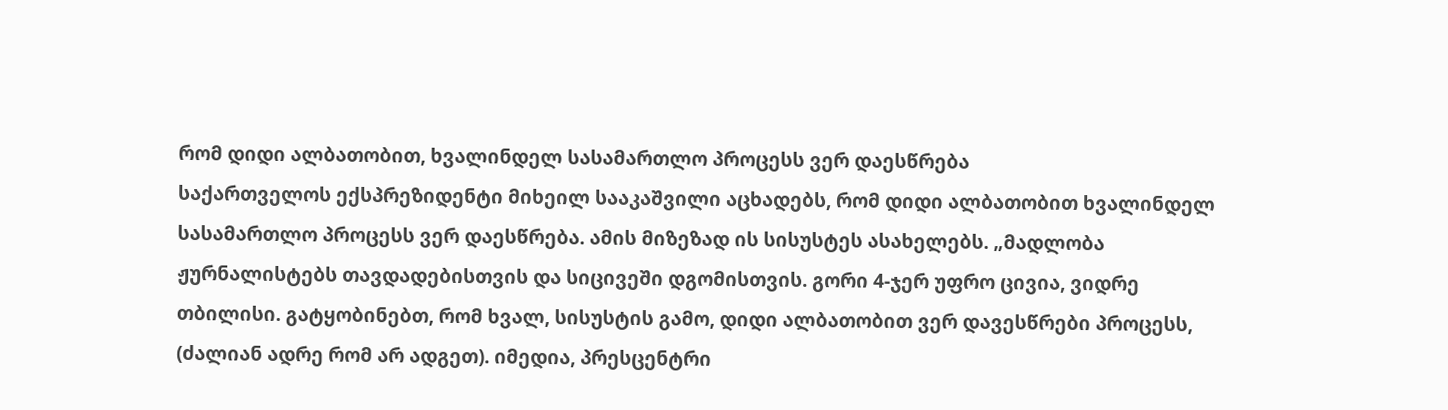რომ დიდი ალბათობით, ხვალინდელ სასამართლო პროცესს ვერ დაესწრება
საქართველოს ექსპრეზიდენტი მიხეილ სააკაშვილი აცხადებს, რომ დიდი ალბათობით ხვალინდელ სასამართლო პროცესს ვერ დაესწრება. ამის მიზეზად ის სისუსტეს ასახელებს. „მადლობა ჟურნალისტებს თავდადებისთვის და სიცივეში დგომისთვის. გორი 4-ჯერ უფრო ცივია, ვიდრე თბილისი. გატყობინებთ, რომ ხვალ, სისუსტის გამო, დიდი ალბათობით ვერ დავესწრები პროცესს, (ძალიან ადრე რომ არ ადგეთ). იმედია, პრესცენტრი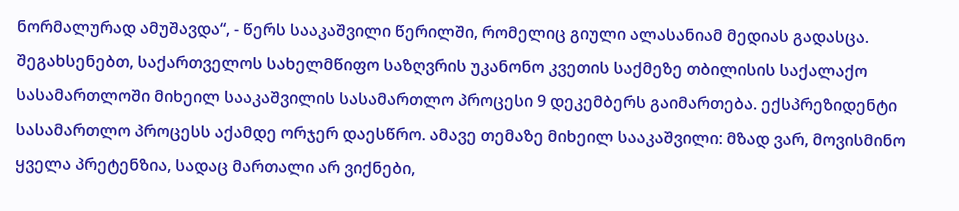ნორმალურად ამუშავდა“, - წერს სააკაშვილი წერილში, რომელიც გიული ალასანიამ მედიას გადასცა. შეგახსენებთ, საქართველოს სახელმწიფო საზღვრის უკანონო კვეთის საქმეზე თბილისის საქალაქო სასამართლოში მიხეილ სააკაშვილის სასამართლო პროცესი 9 დეკემბერს გაიმართება. ექსპრეზიდენტი სასამართლო პროცესს აქამდე ორჯერ დაესწრო. ამავე თემაზე მიხეილ სააკაშვილი: მზად ვარ, მოვისმინო ყველა პრეტენზია, სადაც მართალი არ ვიქნები,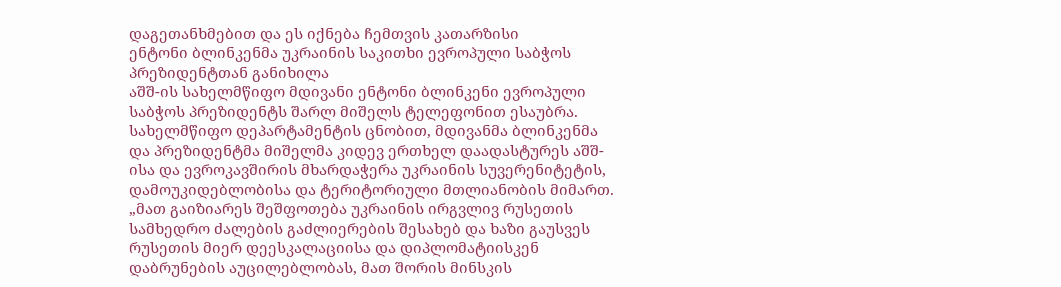დაგეთანხმებით და ეს იქნება ჩემთვის კათარზისი
ენტონი ბლინკენმა უკრაინის საკითხი ევროპული საბჭოს პრეზიდენტთან განიხილა
აშშ-ის სახელმწიფო მდივანი ენტონი ბლინკენი ევროპული საბჭოს პრეზიდენტს შარლ მიშელს ტელეფონით ესაუბრა. სახელმწიფო დეპარტამენტის ცნობით, მდივანმა ბლინკენმა და პრეზიდენტმა მიშელმა კიდევ ერთხელ დაადასტურეს აშშ-ისა და ევროკავშირის მხარდაჭერა უკრაინის სუვერენიტეტის, დამოუკიდებლობისა და ტერიტორიული მთლიანობის მიმართ. „მათ გაიზიარეს შეშფოთება უკრაინის ირგვლივ რუსეთის სამხედრო ძალების გაძლიერების შესახებ და ხაზი გაუსვეს რუსეთის მიერ დეესკალაციისა და დიპლომატიისკენ დაბრუნების აუცილებლობას, მათ შორის მინსკის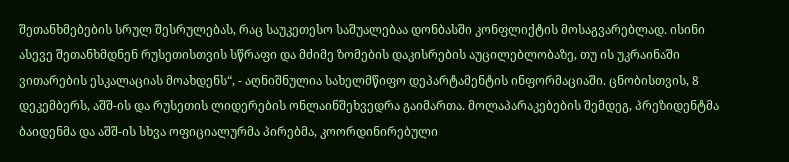შეთანხმებების სრულ შესრულებას, რაც საუკეთესო საშუალებაა დონბასში კონფლიქტის მოსაგვარებლად. ისინი ასევე შეთანხმდნენ რუსეთისთვის სწრაფი და მძიმე ზომების დაკისრების აუცილებლობაზე, თუ ის უკრაინაში ვითარების ესკალაციას მოახდენს“, - აღნიშნულია სახელმწიფო დეპარტამენტის ინფორმაციაში. ცნობისთვის, 8 დეკემბერს, აშშ-ის და რუსეთის ლიდერების ონლაინშეხვედრა გაიმართა. მოლაპარაკებების შემდეგ, პრეზიდენტმა ბაიდენმა და აშშ-ის სხვა ოფიციალურმა პირებმა, კოორდინირებული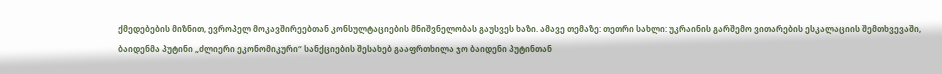ქმედებების მიზნით, ევროპელ მოკავშირეებთან კონსულტაციების მნიშვნელობას გაუსვეს ხაზი. ამავე თემაზე: თეთრი სახლი: უკრაინის გარშემო ვითარების ესკალაციის შემთხვევაში, ბაიდენმა პუტინი „ძლიერი ეკონომიკური“ სანქციების შესახებ გააფრთხილა ჯო ბაიდენი პუტინთან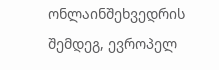ონლაინშეხვედრის შემდეგ, ევროპელ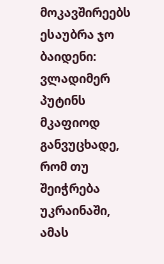მოკავშირეებს ესაუბრა ჯო ბაიდენი: ვლადიმერ პუტინს მკაფიოდ განვუცხადე, რომ თუ შეიჭრება უკრაინაში, ამას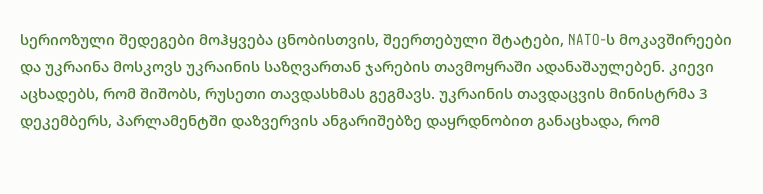სერიოზული შედეგები მოჰყვება ცნობისთვის, შეერთებული შტატები, NATO-ს მოკავშირეები და უკრაინა მოსკოვს უკრაინის საზღვართან ჯარების თავმოყრაში ადანაშაულებენ. კიევი აცხადებს, რომ შიშობს, რუსეთი თავდასხმას გეგმავს. უკრაინის თავდაცვის მინისტრმა 3 დეკემბერს, პარლამენტში დაზვერვის ანგარიშებზე დაყრდნობით განაცხადა, რომ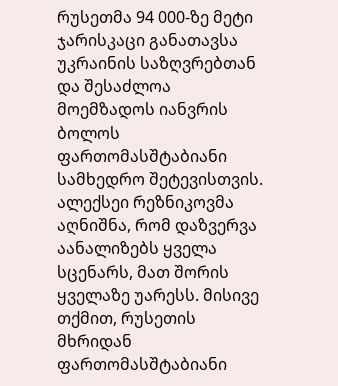რუსეთმა 94 000-ზე მეტი ჯარისკაცი განათავსა უკრაინის საზღვრებთან და შესაძლოა მოემზადოს იანვრის ბოლოს ფართომასშტაბიანი სამხედრო შეტევისთვის. ალექსეი რეზნიკოვმა აღნიშნა, რომ დაზვერვა აანალიზებს ყველა სცენარს, მათ შორის ყველაზე უარესს. მისივე თქმით, რუსეთის მხრიდან ფართომასშტაბიანი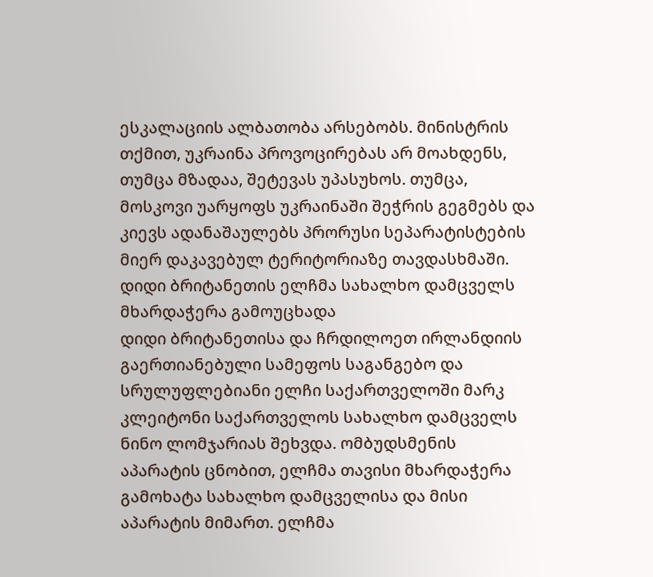ესკალაციის ალბათობა არსებობს. მინისტრის თქმით, უკრაინა პროვოცირებას არ მოახდენს, თუმცა მზადაა, შეტევას უპასუხოს. თუმცა, მოსკოვი უარყოფს უკრაინაში შეჭრის გეგმებს და კიევს ადანაშაულებს პრორუსი სეპარატისტების მიერ დაკავებულ ტერიტორიაზე თავდასხმაში.
დიდი ბრიტანეთის ელჩმა სახალხო დამცველს მხარდაჭერა გამოუცხადა
დიდი ბრიტანეთისა და ჩრდილოეთ ირლანდიის გაერთიანებული სამეფოს საგანგებო და სრულუფლებიანი ელჩი საქართველოში მარკ კლეიტონი საქართველოს სახალხო დამცველს ნინო ლომჯარიას შეხვდა. ომბუდსმენის აპარატის ცნობით, ელჩმა თავისი მხარდაჭერა გამოხატა სახალხო დამცველისა და მისი აპარატის მიმართ. ელჩმა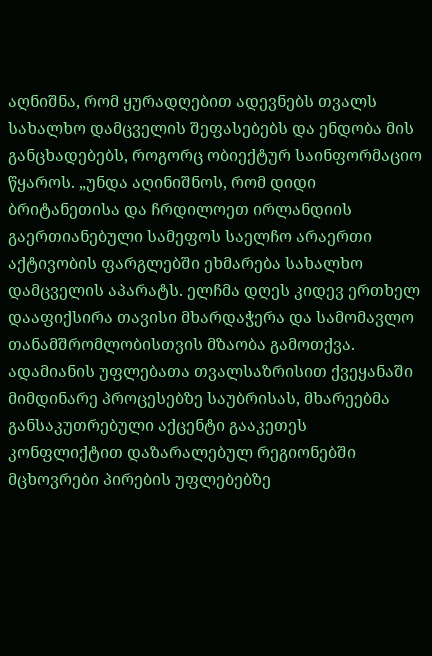აღნიშნა, რომ ყურადღებით ადევნებს თვალს სახალხო დამცველის შეფასებებს და ენდობა მის განცხადებებს, როგორც ობიექტურ საინფორმაციო წყაროს. „უნდა აღინიშნოს, რომ დიდი ბრიტანეთისა და ჩრდილოეთ ირლანდიის გაერთიანებული სამეფოს საელჩო არაერთი აქტივობის ფარგლებში ეხმარება სახალხო დამცველის აპარატს. ელჩმა დღეს კიდევ ერთხელ დააფიქსირა თავისი მხარდაჭერა და სამომავლო თანამშრომლობისთვის მზაობა გამოთქვა. ადამიანის უფლებათა თვალსაზრისით ქვეყანაში მიმდინარე პროცესებზე საუბრისას, მხარეებმა განსაკუთრებული აქცენტი გააკეთეს კონფლიქტით დაზარალებულ რეგიონებში მცხოვრები პირების უფლებებზე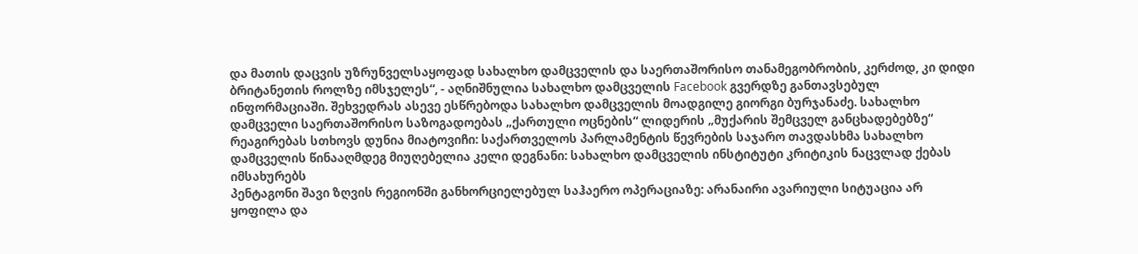და მათის დაცვის უზრუნველსაყოფად სახალხო დამცველის და საერთაშორისო თანამეგობრობის, კერძოდ, კი დიდი ბრიტანეთის როლზე იმსჯელეს“, - აღნიშნულია სახალხო დამცველის Facebook გვერდზე განთავსებულ ინფორმაციაში. შეხვედრას ასევე ესწრებოდა სახალხო დამცველის მოადგილე გიორგი ბურჯანაძე. სახალხო დამცველი საერთაშორისო საზოგადოებას „ქართული ოცნების“ ლიდერის „მუქარის შემცველ განცხადებებზე“ რეაგირებას სთხოვს დუნია მიატოვიჩი: საქართველოს პარლამენტის წევრების საჯარო თავდასხმა სახალხო დამცველის წინააღმდეგ მიუღებელია კელი დეგნანი: სახალხო დამცველის ინსტიტუტი კრიტიკის ნაცვლად ქებას იმსახურებს
პენტაგონი შავი ზღვის რეგიონში განხორციელებულ საჰაერო ოპერაციაზე: არანაირი ავარიული სიტუაცია არ ყოფილა და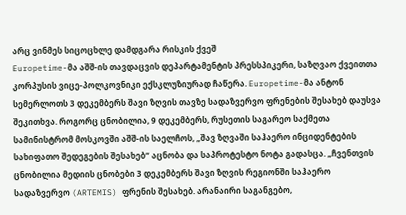არც ვინმეს სიცოცხლე დამდგარა რისკის ქვეშ
Europetime-მა აშშ-ის თავდაცვის დეპარტამენტის პრესსპიკერი, საზღვაო ქვეითთა კორპუსის ვიცე-პოლკოვნიკი ექსკლუზიურად ჩაწერა. Europetime-მა ანტონ სემერლოთს 3 დეკემბერს შავი ზღვის თავზე სადაზვერვო ფრენების შესახებ დაუსვა შეკითხვა. როგორც ცნობილია, 9 დეკემბერს, რუსეთის საგარეო საქმეთა სამინისტრომ მოსკოვში აშშ-ის საელჩოს, „შავ ზღვაში საჰაერო ინციდენტების სახიფათო შედეგების შესახებ“ აცნობა და საპროტესტო ნოტა გადასცა. „ჩვენთვის ცნობილია მედიის ცნობები 3 დეკემბერს შავი ზღვის რეგიონში საჰაერო სადაზვერვო (ARTEMIS) ფრენის შესახებ. არანაირი საგანგებო,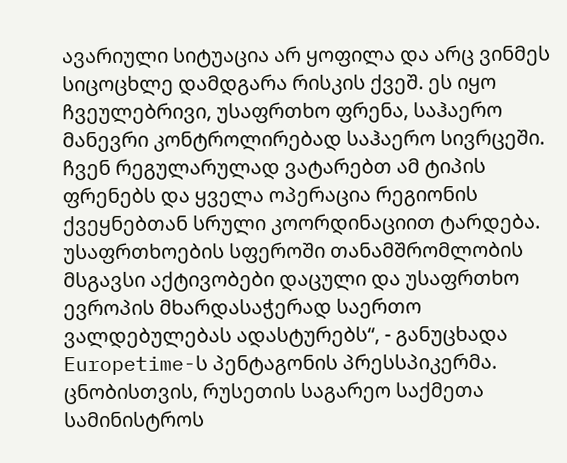ავარიული სიტუაცია არ ყოფილა და არც ვინმეს სიცოცხლე დამდგარა რისკის ქვეშ. ეს იყო ჩვეულებრივი, უსაფრთხო ფრენა, საჰაერო მანევრი კონტროლირებად საჰაერო სივრცეში. ჩვენ რეგულარულად ვატარებთ ამ ტიპის ფრენებს და ყველა ოპერაცია რეგიონის ქვეყნებთან სრული კოორდინაციით ტარდება. უსაფრთხოების სფეროში თანამშრომლობის მსგავსი აქტივობები დაცული და უსაფრთხო ევროპის მხარდასაჭერად საერთო ვალდებულებას ადასტურებს“, - განუცხადა Europetime-ს პენტაგონის პრესსპიკერმა. ცნობისთვის, რუსეთის საგარეო საქმეთა სამინისტროს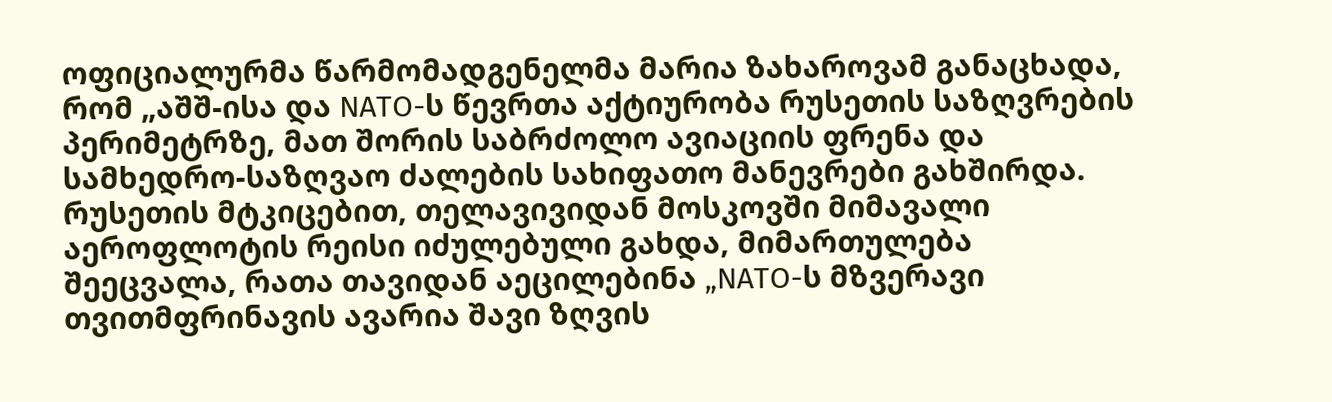ოფიციალურმა წარმომადგენელმა მარია ზახაროვამ განაცხადა, რომ „აშშ-ისა და NATO-ს წევრთა აქტიურობა რუსეთის საზღვრების პერიმეტრზე, მათ შორის საბრძოლო ავიაციის ფრენა და სამხედრო-საზღვაო ძალების სახიფათო მანევრები გახშირდა. რუსეთის მტკიცებით, თელავივიდან მოსკოვში მიმავალი აეროფლოტის რეისი იძულებული გახდა, მიმართულება შეეცვალა, რათა თავიდან აეცილებინა „NATO-ს მზვერავი თვითმფრინავის ავარია შავი ზღვის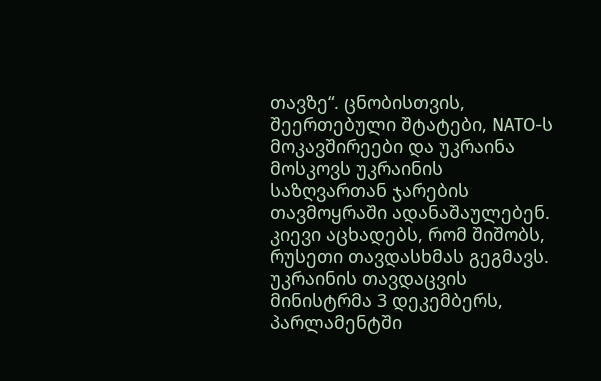თავზე“. ცნობისთვის, შეერთებული შტატები, NATO-ს მოკავშირეები და უკრაინა მოსკოვს უკრაინის საზღვართან ჯარების თავმოყრაში ადანაშაულებენ. კიევი აცხადებს, რომ შიშობს, რუსეთი თავდასხმას გეგმავს. უკრაინის თავდაცვის მინისტრმა 3 დეკემბერს, პარლამენტში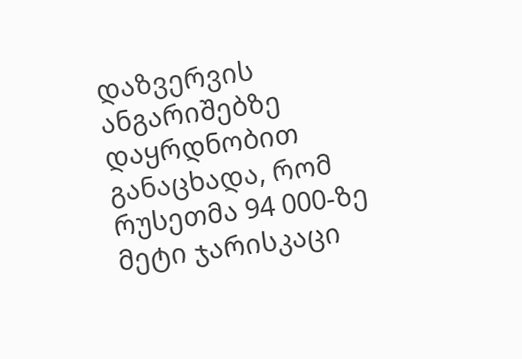დაზვერვის ანგარიშებზე დაყრდნობით განაცხადა, რომ რუსეთმა 94 000-ზე მეტი ჯარისკაცი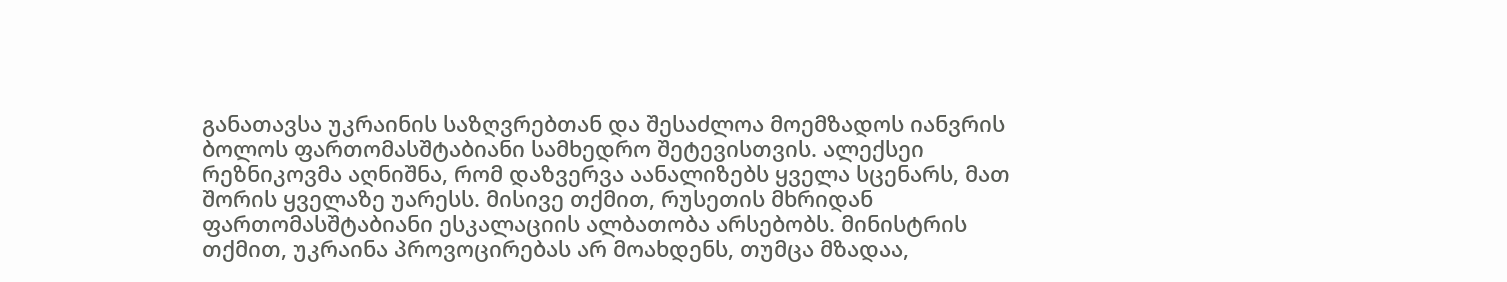განათავსა უკრაინის საზღვრებთან და შესაძლოა მოემზადოს იანვრის ბოლოს ფართომასშტაბიანი სამხედრო შეტევისთვის. ალექსეი რეზნიკოვმა აღნიშნა, რომ დაზვერვა აანალიზებს ყველა სცენარს, მათ შორის ყველაზე უარესს. მისივე თქმით, რუსეთის მხრიდან ფართომასშტაბიანი ესკალაციის ალბათობა არსებობს. მინისტრის თქმით, უკრაინა პროვოცირებას არ მოახდენს, თუმცა მზადაა,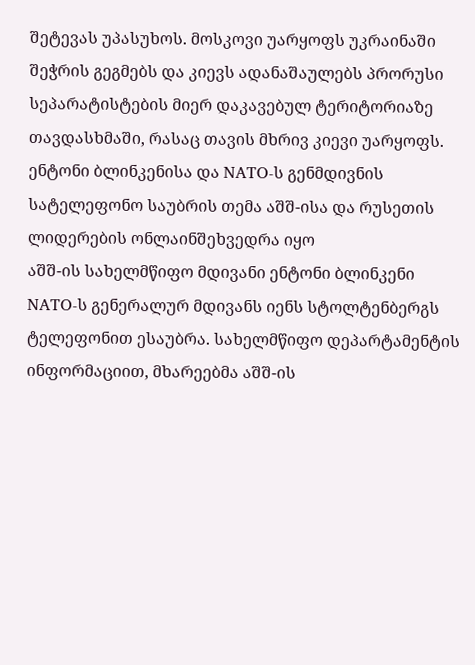შეტევას უპასუხოს. მოსკოვი უარყოფს უკრაინაში შეჭრის გეგმებს და კიევს ადანაშაულებს პრორუსი სეპარატისტების მიერ დაკავებულ ტერიტორიაზე თავდასხმაში, რასაც თავის მხრივ კიევი უარყოფს.
ენტონი ბლინკენისა და NATO-ს გენმდივნის სატელეფონო საუბრის თემა აშშ-ისა და რუსეთის ლიდერების ონლაინშეხვედრა იყო
აშშ-ის სახელმწიფო მდივანი ენტონი ბლინკენი NATO-ს გენერალურ მდივანს იენს სტოლტენბერგს ტელეფონით ესაუბრა. სახელმწიფო დეპარტამენტის ინფორმაციით, მხარეებმა აშშ-ის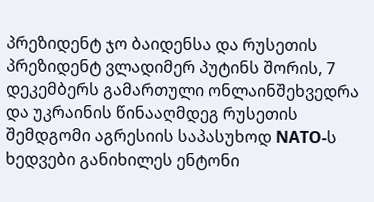პრეზიდენტ ჯო ბაიდენსა და რუსეთის პრეზიდენტ ვლადიმერ პუტინს შორის, 7 დეკემბერს გამართული ონლაინშეხვედრა და უკრაინის წინააღმდეგ რუსეთის შემდგომი აგრესიის საპასუხოდ NATO-ს ხედვები განიხილეს ენტონი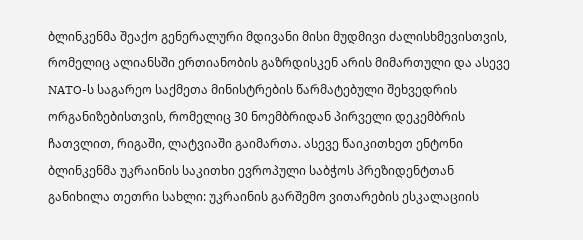ბლინკენმა შეაქო გენერალური მდივანი მისი მუდმივი ძალისხმევისთვის, რომელიც ალიანსში ერთიანობის გაზრდისკენ არის მიმართული და ასევე NATO-ს საგარეო საქმეთა მინისტრების წარმატებული შეხვედრის ორგანიზებისთვის, რომელიც 30 ნოემბრიდან პირველი დეკემბრის ჩათვლით, რიგაში, ლატვიაში გაიმართა. ასევე წაიკითხეთ ენტონი ბლინკენმა უკრაინის საკითხი ევროპული საბჭოს პრეზიდენტთან განიხილა თეთრი სახლი: უკრაინის გარშემო ვითარების ესკალაციის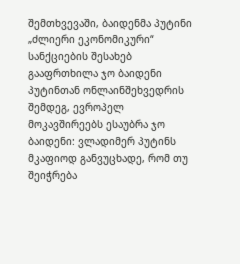შემთხვევაში, ბაიდენმა პუტინი „ძლიერი ეკონომიკური“ სანქციების შესახებ გააფრთხილა ჯო ბაიდენი პუტინთან ონლაინშეხვედრის შემდეგ, ევროპელ მოკავშირეებს ესაუბრა ჯო ბაიდენი: ვლადიმერ პუტინს მკაფიოდ განვუცხადე, რომ თუ შეიჭრება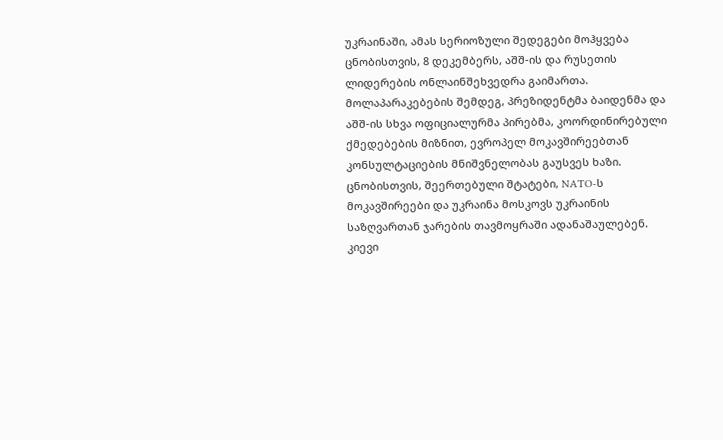უკრაინაში, ამას სერიოზული შედეგები მოჰყვება ცნობისთვის, 8 დეკემბერს, აშშ-ის და რუსეთის ლიდერების ონლაინშეხვედრა გაიმართა. მოლაპარაკებების შემდეგ, პრეზიდენტმა ბაიდენმა და აშშ-ის სხვა ოფიციალურმა პირებმა, კოორდინირებული ქმედებების მიზნით, ევროპელ მოკავშირეებთან კონსულტაციების მნიშვნელობას გაუსვეს ხაზი. ცნობისთვის, შეერთებული შტატები, NATO-ს მოკავშირეები და უკრაინა მოსკოვს უკრაინის საზღვართან ჯარების თავმოყრაში ადანაშაულებენ. კიევი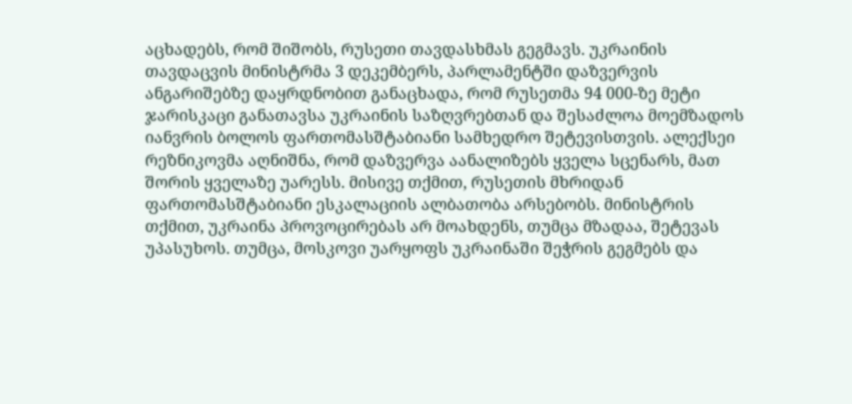აცხადებს, რომ შიშობს, რუსეთი თავდასხმას გეგმავს. უკრაინის თავდაცვის მინისტრმა 3 დეკემბერს, პარლამენტში დაზვერვის ანგარიშებზე დაყრდნობით განაცხადა, რომ რუსეთმა 94 000-ზე მეტი ჯარისკაცი განათავსა უკრაინის საზღვრებთან და შესაძლოა მოემზადოს იანვრის ბოლოს ფართომასშტაბიანი სამხედრო შეტევისთვის. ალექსეი რეზნიკოვმა აღნიშნა, რომ დაზვერვა აანალიზებს ყველა სცენარს, მათ შორის ყველაზე უარესს. მისივე თქმით, რუსეთის მხრიდან ფართომასშტაბიანი ესკალაციის ალბათობა არსებობს. მინისტრის თქმით, უკრაინა პროვოცირებას არ მოახდენს, თუმცა მზადაა, შეტევას უპასუხოს. თუმცა, მოსკოვი უარყოფს უკრაინაში შეჭრის გეგმებს და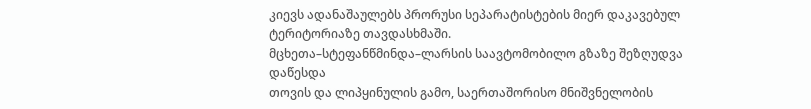კიევს ადანაშაულებს პრორუსი სეპარატისტების მიერ დაკავებულ ტერიტორიაზე თავდასხმაში.
მცხეთა–სტეფანწმინდა–ლარსის საავტომობილო გზაზე შეზღუდვა დაწესდა
თოვის და ლიპყინულის გამო, საერთაშორისო მნიშვნელობის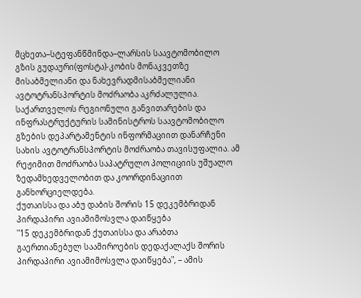მცხეთა–სტეფანწმინდა–ლარსის საავტომობილო გზის გუდაური(ფოსტა)-კობის მონაკვეთზე მისაბმელიანი და ნახევრადმისაბმელიანი ავტოტრანსპორტის მოძრაობა აკრძალულია. საქართველოს რეგიონული განვითარების და ინფრასტრუქტურის სამინისტროს საავტომობილო გზების დეპარტამენტის ინფორმაციით დანარჩენი სახის ავტოტრანსპორტის მოძრაობა თავისუფალია. ამ რეჟიმით მოძრაობა საპატრულო პოლიციის უშუალო ზედამხედველობით და კოორდინაციით განხორციელდება.
ქუთაისსა და აბუ დაბის შორის 15 დეკემბრიდან პირდაპირი ავიამიმოსვლა დაიწყება
"15 დეკემბრიდან ქუთაისსა და არაბთა გაერთიანებულ საამიროების დედაქალაქს შორის პირდაპირი ავიამიმოსვლა დაიწყება", – ამის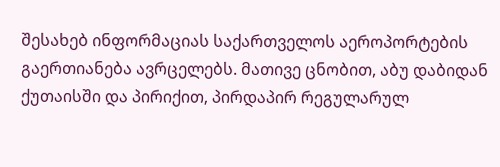შესახებ ინფორმაციას საქართველოს აეროპორტების გაერთიანება ავრცელებს. მათივე ცნობით, აბუ დაბიდან ქუთაისში და პირიქით, პირდაპირ რეგულარულ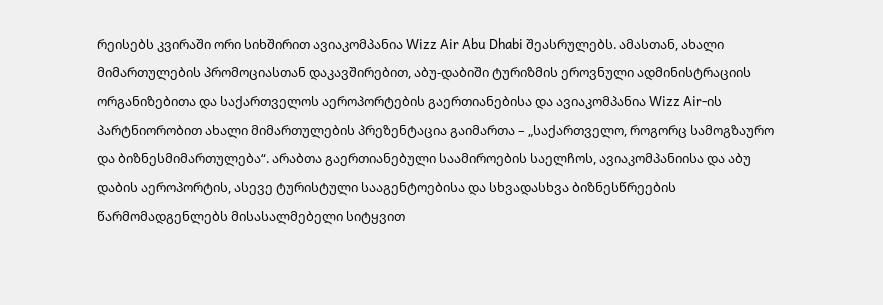რეისებს კვირაში ორი სიხშირით ავიაკომპანია Wizz Air Abu Dhabi შეასრულებს. ამასთან, ახალი მიმართულების პრომოციასთან დაკავშირებით, აბუ-დაბიში ტურიზმის ეროვნული ადმინისტრაციის ორგანიზებითა და საქართველოს აეროპორტების გაერთიანებისა და ავიაკომპანია Wizz Air-ის პარტნიორობით ახალი მიმართულების პრეზენტაცია გაიმართა – „საქართველო, როგორც სამოგზაურო და ბიზნესმიმართულება“. არაბთა გაერთიანებული საამიროების საელჩოს, ავიაკომპანიისა და აბუ დაბის აეროპორტის, ასევე ტურისტული სააგენტოებისა და სხვადასხვა ბიზნესწრეების წარმომადგენლებს მისასალმებელი სიტყვით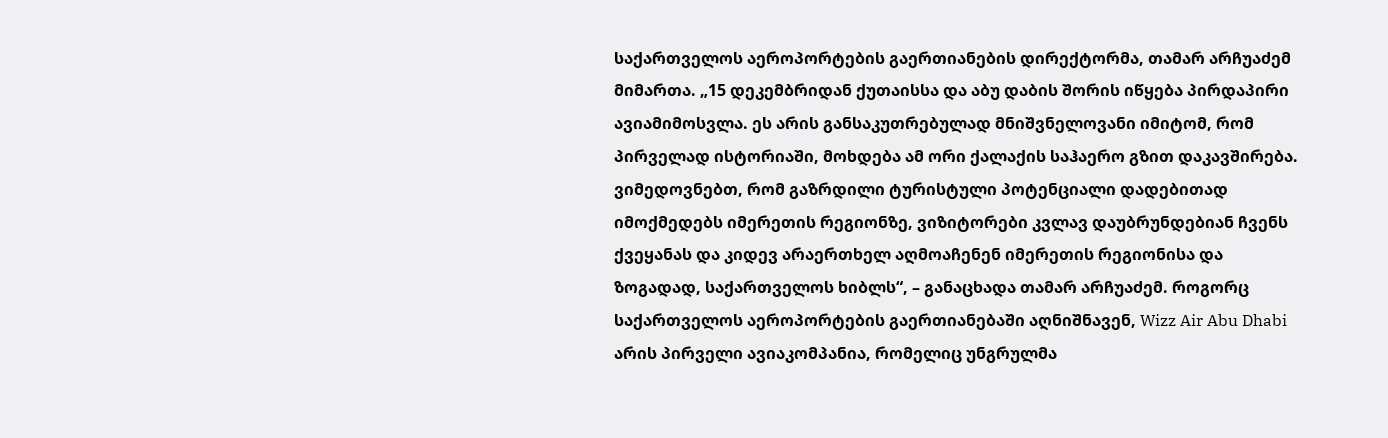საქართველოს აეროპორტების გაერთიანების დირექტორმა, თამარ არჩუაძემ მიმართა. „15 დეკემბრიდან ქუთაისსა და აბუ დაბის შორის იწყება პირდაპირი ავიამიმოსვლა. ეს არის განსაკუთრებულად მნიშვნელოვანი იმიტომ, რომ პირველად ისტორიაში, მოხდება ამ ორი ქალაქის საჰაერო გზით დაკავშირება. ვიმედოვნებთ, რომ გაზრდილი ტურისტული პოტენციალი დადებითად იმოქმედებს იმერეთის რეგიონზე, ვიზიტორები კვლავ დაუბრუნდებიან ჩვენს ქვეყანას და კიდევ არაერთხელ აღმოაჩენენ იმერეთის რეგიონისა და ზოგადად, საქართველოს ხიბლს“, – განაცხადა თამარ არჩუაძემ. როგორც საქართველოს აეროპორტების გაერთიანებაში აღნიშნავენ, Wizz Air Abu Dhabi არის პირველი ავიაკომპანია, რომელიც უნგრულმა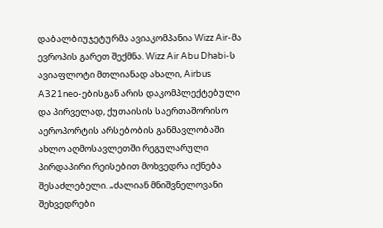დაბალბიუჯეტურმა ავიაკომპანია Wizz Air-მა ევროპის გარეთ შექმნა. Wizz Air Abu Dhabi-ს ავიაფლოტი მთლიანად ახალი, Airbus A321neo-ებისგან არის დაკომპლექტებული და პირველად, ქუთაისის საერთაშორისო აეროპორტის არსებობის განმავლობაში ახლო აღმოსავლეთში რეგულარული პირდაპირი რეისებით მოხვედრა იქნება შესაძლებელი. „ძალიან მნიშვნელოვანი შეხვედრები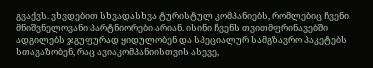გვაქვს. ვხვდებით სხვადასხვა ტურისტულ კომპანიებს, რომლებიც ჩვენი მნიშვნელოვანი პარტნიორები არიან. ისინი ჩვენს თვითმფრინავებში ადგილებს ჯგუფურად ყიდულობენ და სპეციალურ სამგზავრო პაკეტებს სთავაზობენ, რაც ავიაკომპანიისთვის ასევე,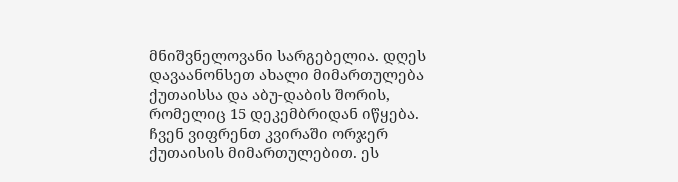მნიშვნელოვანი სარგებელია. დღეს დავაანონსეთ ახალი მიმართულება ქუთაისსა და აბუ-დაბის შორის, რომელიც 15 დეკემბრიდან იწყება. ჩვენ ვიფრენთ კვირაში ორჯერ ქუთაისის მიმართულებით. ეს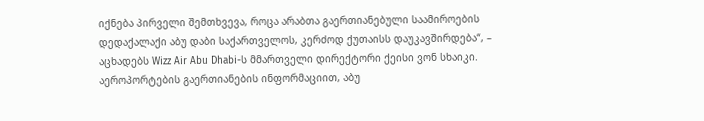იქნება პირველი შემთხვევა, როცა არაბთა გაერთიანებული საამიროების დედაქალაქი აბუ დაბი საქართველოს, კერძოდ ქუთაისს დაუკავშირდება“, – აცხადებს Wizz Air Abu Dhabi-ს მმართველი დირექტორი ქეისი ვონ სხაიკი. აეროპორტების გაერთიანების ინფორმაციით, აბუ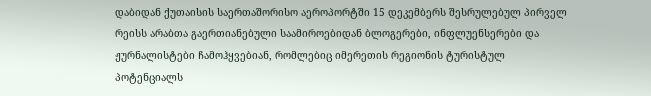დაბიდან ქუთაისის საერთაშორისო აეროპორტში 15 დეკემბერს შესრულებულ პირველ რეისს არაბთა გაერთიანებული საამიროებიდან ბლოგერები, ინფლუენსერები და ჟურნალისტები ჩამოჰყვებიან, რომლებიც იმერეთის რეგიონის ტურისტულ პოტენციალს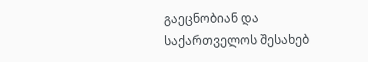გაეცნობიან და საქართველოს შესახებ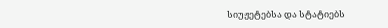სიუჟეტებსა და სტატიებს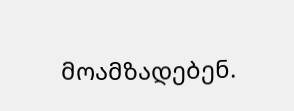მოამზადებენ.